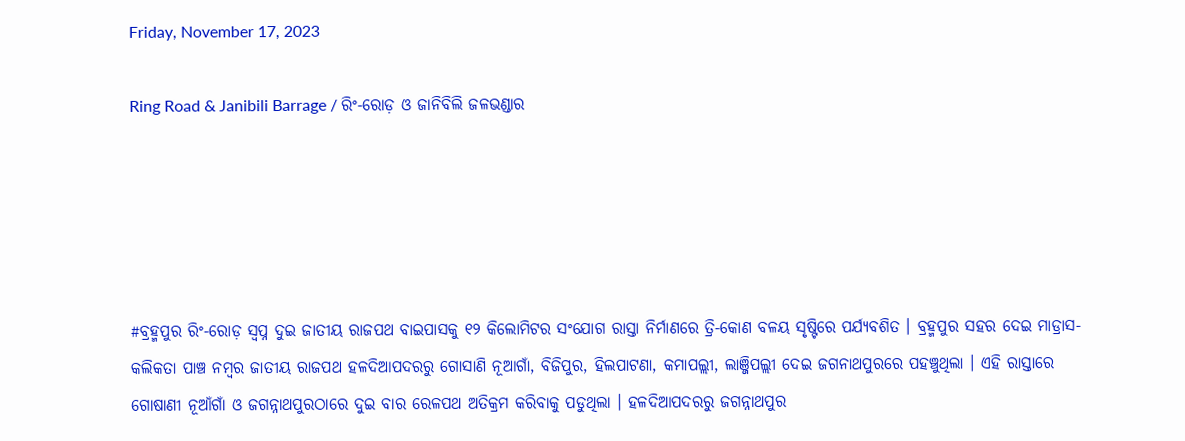Friday, November 17, 2023

Ring Road & Janibili Barrage / ରିଂ-ରୋଡ଼ ଓ ଜାନିବିଲି ଜଳଭଣ୍ଡାର





#ବ୍ରହ୍ମପୁର ରିଂ-ରୋଡ଼ ସ୍ୱପ୍ନ ଦୁଇ ଜାତୀୟ ରାଜପଥ ବାଇପାସକୁ ୧୨ କିଲୋମିଟର ସଂଯୋଗ ରାସ୍ତା ନିର୍ମାଣରେ ତ୍ରି-କୋଣ ବଳୟ ସୃଷ୍ଟିରେ ପର୍ଯ୍ୟବଶିତ । ବ୍ରହ୍ମପୁର ସହର ଦେଇ ମାଡ୍ରାସ-କଲିକତା ପାଞ୍ଚ ନମ୍ୱର ଜାତୀୟ ରାଜପଥ ହଳଦିଆପଦରରୁ ଗୋସାଣି ନୂଆଗାଁ, ବିଜିପୁର, ହିଲପାଟଣା, କମାପଲ୍ଲୀ, ଲାଞ୍ଜିପଲ୍ଲୀ ଦେଇ ଜଗନାଥପୁରରେ ପହଞ୍ଚୁଥିଲା । ଏହି ରାସ୍ତାରେ ଗୋଷାଣୀ ନୂଆଁଗାଁ ଓ ଜଗନ୍ନାଥପୁରଠାରେ ଦୁଇ ବାର ରେଳପଥ ଅତିକ୍ରମ କରିବାକୁ ପଡୁଥିଲା । ହଳଦିଆପଦରରୁ ଜଗନ୍ନାଥପୁର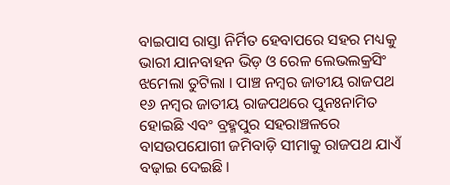ବାଇପାସ ରାସ୍ତା ନିର୍ମିତ ହେବାପରେ ସହର ମଧ୍ୟକୁ ଭାରୀ ଯାନବାହନ ଭିଡ଼ ଓ ରେଳ ଲେଭଲକ୍ରସିଂ ଝମେଲା ତୁଟିଲା । ପାଞ୍ଚ ନମ୍ୱର ଜାତୀୟ ରାଜପଥ ୧୬ ନମ୍ୱର ଜାତୀୟ ରାଜପଥରେ ପୁନଃନାମିତ ହୋଇଛି ଏବଂ ବ୍ରହ୍ମପୁର ସହରାଞ୍ଚଳରେ ବାସଉପଯୋଗୀ ଜମିବାଡ଼ି ସୀମାକୁ ରାଜପଥ ଯାଏଁ ବଢ଼ାଇ ଦେଇଛି ।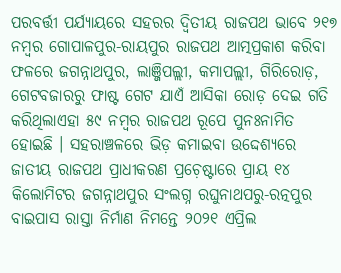ପରବର୍ତ୍ତୀ ପର୍ଯ୍ୟାୟରେ ସହରର ଦ୍ୱିତୀୟ ରାଜପଥ ଭାବେ ୨୧୭ ନମ୍ୱର ଗୋପାଳପୁର-ରାୟପୁର ରାଜପଥ ଆତ୍ମପ୍ରକାଶ କରିବା ଫଳରେ ଜଗନ୍ନାଥପୁର, ଲାଞ୍ଜିପଲ୍ଲୀ, କମାପଲ୍ଲୀ, ଗିରିରୋଡ଼, ଗେଟବଜାରରୁ ଫାଷ୍ଟ ଗେଟ ଯାଏଁ ଆସିକା ରୋଡ଼ ଦେଇ ଗତି କରିଥିଲାଏହା ୫୯ ନମ୍ୱର ରାଜପଥ ରୂପେ ପୁନଃନାମିତ ହୋଇଛି । ସହରାଞ୍ଚଳରେ ଭିଡ଼ କମାଇବା ଉଦ୍ଦେଶ୍ୟରେ ଜାତୀୟ ରାଜପଥ ପ୍ରାଧୀକରଣ ପ୍ରଚ଼େଷ୍ଟାରେ ପ୍ରାୟ ୧୪ କିଲୋମିଟର ଜଗନ୍ନାଥପୁର ସଂଲଗ୍ନ ରଘୁନାଥପରୁ-ରତ୍ନପୁର ବାଇପାସ ରାସ୍ତା ନିର୍ମାଣ ନିମନ୍ତେ ୨୦୨୧ ଏପ୍ରିଲ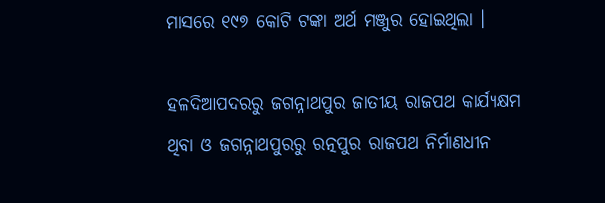ମାସରେ ୧୯୭ କୋଟି ଟଙ୍କା ଅର୍ଥ ମଞ୍ଜୁର ହୋଇଥିଲା ।

ହଳଦିଆପଦରରୁ ଜଗନ୍ନାଥପୁର ଜାତୀୟ ରାଜପଥ କାର୍ଯ୍ୟକ୍ଷମ ଥିବା ଓ ଜଗନ୍ନାଥପୁରରୁ ରତ୍ନପୁର ରାଜପଥ ନିର୍ମାଣଧୀନ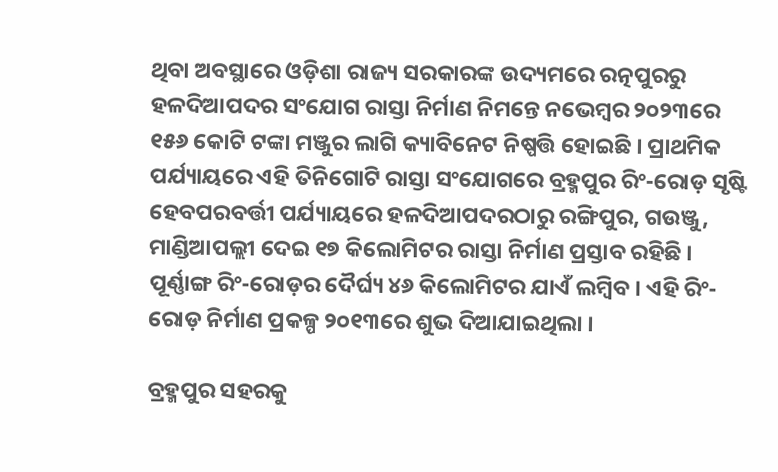ଥିବା ଅବସ୍ଥାରେ ଓଡ଼ିଶା ରାଜ୍ୟ ସରକାରଙ୍କ ଉଦ୍ୟମରେ ରତ୍ନପୁରରୁ ହଳଦିଆପଦର ସଂଯୋଗ ରାସ୍ତା ନିର୍ମାଣ ନିମନ୍ତେ ନଭେମ୍ୱର ୨୦୨୩ରେ ୧୫୬ କୋଟି ଟଙ୍କା ମଞ୍ଜୁର ଲାଗି କ୍ୟାବିନେଟ ନିଷ୍ପତ୍ତି ହୋଇଛି । ପ୍ରାଥମିକ ପର୍ଯ୍ୟାୟରେ ଏହି ତିନିଗୋଟି ରାସ୍ତା ସଂଯୋଗରେ ବ୍ରହ୍ମପୁର ରିଂ-ରୋଡ଼ ସୃଷ୍ଟି ହେବପରବର୍ତ୍ତୀ ପର୍ଯ୍ୟାୟରେ ହଳଦିଆପଦରଠାରୁ ରଙ୍ଗିପୁର, ଗଉଞ୍ଜୁ, ମାଣ୍ଡିଆପଲ୍ଲୀ ଦେଇ ୧୭ କିଲୋମିଟର ରାସ୍ତା ନିର୍ମାଣ ପ୍ରସ୍ତାବ ରହିଛି । ପୂର୍ଣ୍ଣାଙ୍ଗ ରିଂ-ରୋଡ଼ର ଦୈର୍ଘ୍ୟ ୪୬ କିଲୋମିଟର ଯାଏଁ ଲମ୍ୱିବ । ଏହି ରିଂ-ରୋଡ଼ ନିର୍ମାଣ ପ୍ରକଳ୍ପ ୨୦୧୩ରେ ଶୁଭ ଦିଆଯାଇଥିଲା ।

ବ୍ରହ୍ମପୁର ସହରକୁ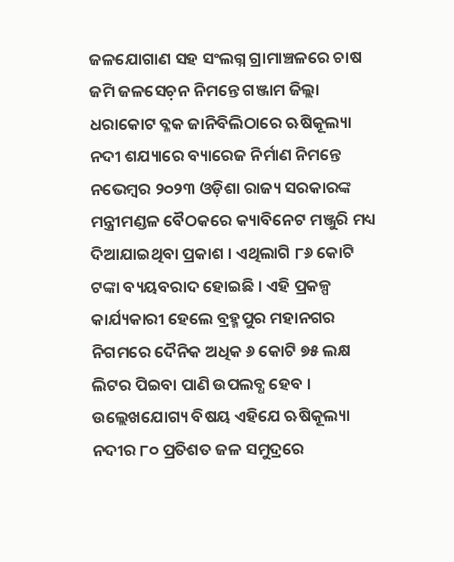ଜଳଯୋଗାଣ ସହ ସଂଲଗ୍ନ ଗ୍ରାମାଞ୍ଚଳରେ ଚାଷ ଜମି ଜଳସେଚ଼ନ ନିମନ୍ତେ ଗଞ୍ଜାମ ଜିଲ୍ଲା ଧରାକୋଟ ବ୍ଳକ ଜାନିବିଲିଠାରେ ଋଷିକୂଲ୍ୟା ନଦୀ ଶଯ୍ୟାରେ ବ୍ୟାରେଜ ନିର୍ମାଣ ନିମନ୍ତେ ନଭେମ୍ୱର ୨୦୨୩ ଓଡ଼ିଶା ରାଜ୍ୟ ସରକାରଙ୍କ ମନ୍ତ୍ରୀମଣ୍ଡଳ ବୈଠକରେ କ୍ୟାବିନେଟ ମଞ୍ଜୁରି ମଧ୍ୟ ଦିଆଯାଇଥିବା ପ୍ରକାଶ । ଏଥିଲାଗି ୮୬ କୋଟି ଟଙ୍କା ବ୍ୟୟବରାଦ ହୋଇଛି । ଏହି ପ୍ରକଳ୍ପ କାର୍ଯ୍ୟକାରୀ ହେଲେ ବ୍ରହ୍ମପୁର ମହାନଗର ନିଗମରେ ଦୈନିକ ଅଧିକ ୬ କୋଟି ୭୫ ଲକ୍ଷ ଲିଟର ପିଇବା ପାଣି ଉପଲବ୍ଧ ହେବ । ଉଲ୍ଲେଖଯୋଗ୍ୟ ବିଷୟ ଏହିଯେ ଋଷିକୂଲ୍ୟା ନଦୀର ୮୦ ପ୍ରତିଶତ ଜଳ ସମୁଦ୍ରରେ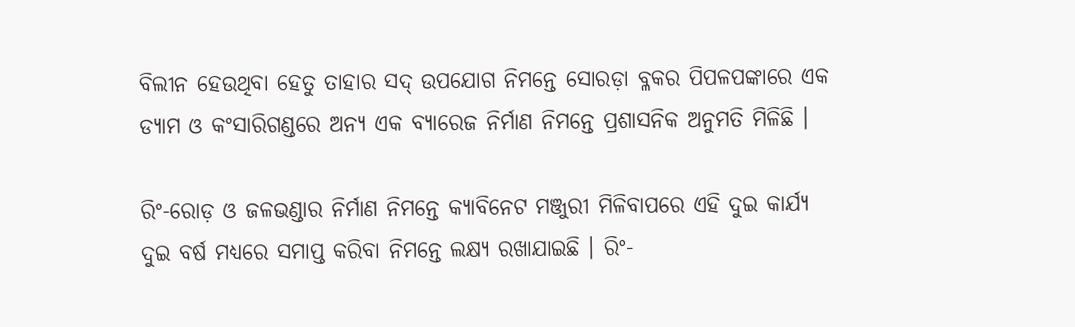ବିଲୀନ ହେଉଥିବା ହେତୁ ତାହାର ସଦ୍ ଉପଯୋଗ ନିମନ୍ତେ ସୋରଡ଼ା ବ୍ଳକର ପିପଳପଙ୍କାରେ ଏକ ଡ୍ୟାମ ଓ କଂସାରିଗଣ୍ଡରେ ଅନ୍ୟ ଏକ ବ୍ୟାରେଜ ନିର୍ମାଣ ନିମନ୍ତେ ପ୍ରଶାସନିକ ଅନୁମତି ମିଳିଛି ।

ରିଂ-ରୋଡ଼ ଓ ଜଳଭଣ୍ଡାର ନିର୍ମାଣ ନିମନ୍ତେ କ୍ୟାବିନେଟ ମଞ୍ଜୁରୀ ମିଳିବାପରେ ଏହି ଦୁଇ କାର୍ଯ୍ୟ ଦୁଇ ବର୍ଷ ମଧ୍ୟରେ ସମାପ୍ତ କରିବା ନିମନ୍ତେ ଲକ୍ଷ୍ୟ ରଖାଯାଇଛି । ରିଂ-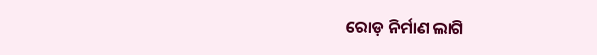ରୋଡ଼ ନିର୍ମାଣ ଲାଗି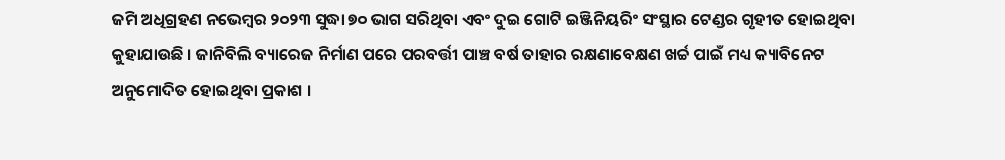ଜମି ଅଧିଗ୍ରହଣ ନଭେମ୍ୱର ୨୦୨୩ ସୁଦ୍ଧା ୭୦ ଭାଗ ସରିଥିବା ଏବଂ ଦୁଇ ଗୋଟି ଇଞ୍ଜିନିୟରିଂ ସଂସ୍ଥାର ଟେଣ୍ଡର ଗୃହୀତ ହୋଇଥିବା କୁହାଯାଉଛି । ଜାନିବିଲି ବ୍ୟାରେଜ ନିର୍ମାଣ ପରେ ପରବର୍ତ୍ତୀ ପାଞ୍ଚ ବର୍ଷ ତାହାର ରକ୍ଷଣାବେକ୍ଷଣ ଖର୍ଚ୍ଚ ପାଇଁ ମଧ୍ୟ କ୍ୟାବିନେଟ ଅନୁମୋଦିତ ହୋଇଥିବା ପ୍ରକାଶ ।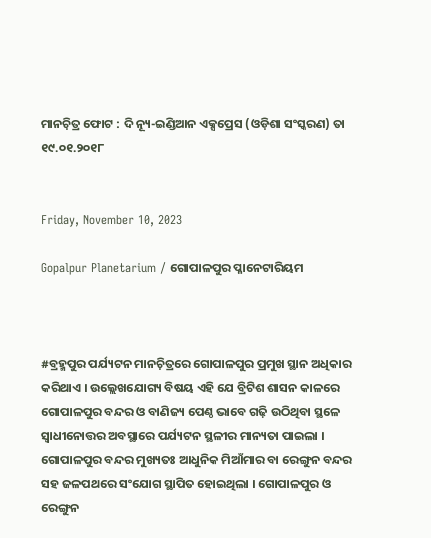ମାନଚ଼ିତ୍ର ଫୋଟ : ଦି ନ୍ୟୂ-ଇଣ୍ଡିଆନ ଏକ୍ସପ୍ରେସ (ଓଡ଼ିଶା ସଂସ୍କରଣ) ତା ୧୯.୦୧.୨୦୧୮


Friday, November 10, 2023

Gopalpur Planetarium / ଗୋପାଳପୁର ପ୍ଳାନେଟାରିୟମ



#ବ୍ରହ୍ମପୁର ପର୍ଯ୍ୟଟନ ମାନଚ଼ିତ୍ରରେ ଗୋପାଳପୁର ପ୍ରମୁଖ ସ୍ଥାନ ଅଧିକାର କରିଥାଏ । ଉଲ୍ଲେଖଯୋଗ୍ୟ ବିଷୟ ଏହି ଯେ ବ୍ରିଟିଶ ଶାସନ କାଳରେ ଗୋପାଳପୁର ବନ୍ଦର ଓ ବାଣିଜ୍ୟ ପେଣ୍ଠ ଭାବେ ଗଢ଼ି ଉଠିଥିବା ସ୍ଥଳେ ସ୍ୱାଧୀନୋତ୍ତର ଅବସ୍ଥାରେ ପର୍ଯ୍ୟଟନ ସ୍ଥଳୀର ମାନ୍ୟତା ପାଇଲା । ଗୋପାଳପୁର ବନ୍ଦର ମୁଖ୍ୟତଃ ଆଧୁନିକ ମିଆଁମାର ବା ରେଙ୍ଗୁନ ବନ୍ଦର ସହ ଜଳପଥରେ ସଂଯୋଗ ସ୍ଥାପିତ ହୋଇଥିଲା । ଗୋପାଳପୁର ଓ ରେଙ୍ଗୁନ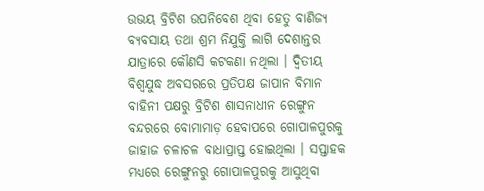ଉଭୟ ବ୍ରିଟିଶ ଉପନିବେଶ ଥିବା ହେତୁ ବାଣିଜ୍ୟ ବ୍ୟବସାୟ ତଥା ଶ୍ରମ ନିଯୁକ୍ତି ଲାଗି ଦେଶାନ୍ତର ଯାତ୍ରାରେ କୌଣସି କଟକଣା ନଥିଲା । ଦ୍ୱିତୀୟ ବିଶ୍ୱଯୁଦ୍ଧ ଅବସରରେ ପ୍ରତିପକ୍ଷ ଜାପାନ ବିମାନ ବାହିନୀ ପକ୍ଷରୁ ବ୍ରିଟିଶ ଶାସନାଧୀନ ରେଙ୍ଗୁନ ବନ୍ଦରରେ ବୋମାମାଡ଼ ହେବାପରେ ଗୋପାଳପୁରକୁ ଜାହାଜ ଚଳାଚଳ ବାଧାପ୍ରାପ୍ତ ହୋଇଥିଲା । ସପ୍ତାହକ ମଧ୍ୟରେ ରେଙ୍ଗୁନରୁ ଗୋପାଳପୁରକୁ ଆସୁଥିବା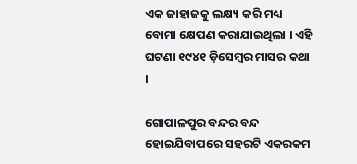ଏକ ଜାହାଜକୁ ଲକ୍ଷ୍ୟ କରି ମଧ୍ୟ ବୋମା କ୍ଷେପଣ କରାଯାଇଥିଲା । ଏହି ଘଟଣା ୧୯୪୧ ଡ଼ିସେମ୍ୱର ମାସର କଥା ।

ଗୋପାଳପୁର ବନ୍ଦର ବନ୍ଦ ହୋଇଯିବାପରେ ସହରଟି ଏକରକମ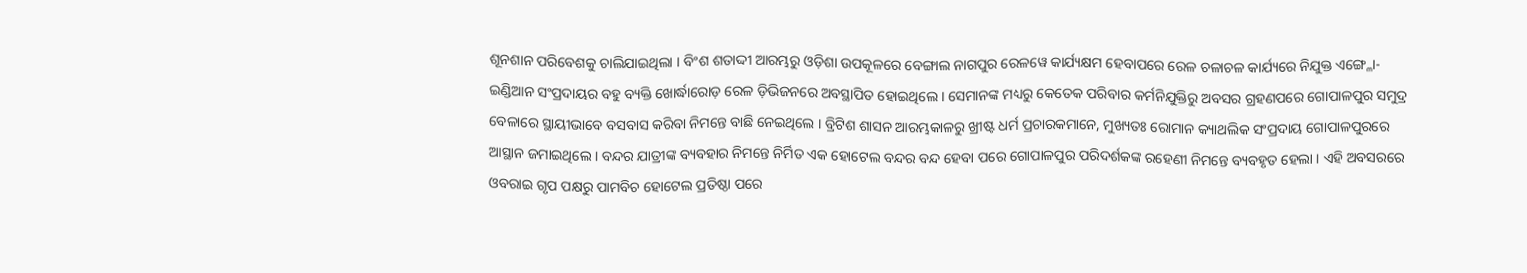ଶୂନଶାନ ପରିବେଶକୁ ଚାଲିଯାଇଥିଲା । ବିଂଶ ଶତାଦ୍ଦୀ ଆରମ୍ଭରୁ ଓଡ଼ିଶା ଉପକୂଳରେ ବେଙ୍ଗାଲ ନାଗପୁର ରେଳୱେ କାର୍ଯ୍ୟକ୍ଷମ ହେବାପରେ ରେଳ ଚଳାଚଳ କାର୍ଯ୍ୟରେ ନିଯୁକ୍ତ ଏଙ୍ଗ୍ଳୋ-ଇଣ୍ଡିଆନ ସଂପ୍ରଦାୟର ବହୁ ବ୍ୟକ୍ତି ଖୋର୍ଦ୍ଧାରୋଡ଼ ରେଳ ଡ଼ିଭିଜନରେ ଅବସ୍ଥାପିତ ହୋଇଥିଲେ । ସେମାନଙ୍କ ମଧ୍ୟରୁ କେତେକ ପରିବାର କର୍ମନିଯୁକ୍ତିରୁ ଅବସର ଗ୍ରହଣପରେ ଗୋପାଳପୁର ସମୁଦ୍ର ବେଳାରେ ସ୍ଥାୟୀଭାବେ ବସବାସ କରିବା ନିମନ୍ତେ ବାଛି ନେଇଥିଲେ । ବ୍ରିଟିଶ ଶାସନ ଆରମ୍ଭକାଳରୁ ଖ୍ରୀଷ୍ଟ ଧର୍ମ ପ୍ରଚାରକମାନେ, ମୁଖ୍ୟତଃ ରୋମାନ କ୍ୟାଥଲିକ ସଂପ୍ରଦାୟ ଗୋପାଳପୁରରେ ଆସ୍ଥାନ ଜମାଇଥିଲେ । ବନ୍ଦର ଯାତ୍ରୀଙ୍କ ବ୍ୟବହାର ନିମନ୍ତେ ନିର୍ମିତ ଏକ ହୋଟେଲ ବନ୍ଦର ବନ୍ଦ ହେବା ପରେ ଗୋପାଳପୁର ପରିଦର୍ଶକଙ୍କ ରହେଣୀ ନିମନ୍ତେ ବ୍ୟବହୃତ ହେଲା । ଏହି ଅବସରରେ ଓବରାଇ ଗୃପ ପକ୍ଷରୁ ପାମବିଚ ହୋଟେଲ ପ୍ରତିଷ୍ଠା ପରେ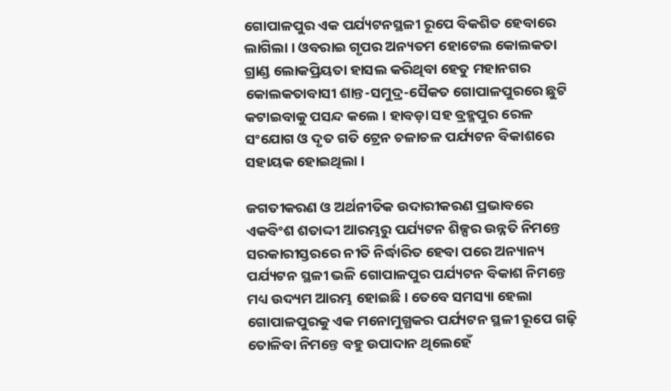ଗୋପାଳପୁର ଏକ ପର୍ଯ୍ୟଟନସ୍ଥଳୀ ରୂପେ ବିକଶିତ ହେବାରେ ଲାଗିଲା । ଓବରାଇ ଗୃପର ଅନ୍ୟତମ ହୋଟେଲ କୋଲକତା ଗ୍ରାଣ୍ଡ ଲୋକପ୍ରିୟତା ହାସଲ କରିଥିବା ହେତୁ ମହାନଗର କୋଲକତାବାସୀ ଶାନ୍ତ-ସମୁଦ୍ର-ସୈକତ ଗୋପାଳପୁରରେ ଛୁଟି କଟାଇବାକୁ ପସନ୍ଦ କଲେ । ହାବଡ଼ା ସହ ବ୍ରହ୍ମପୁର ରେଳ ସଂଯୋଗ ଓ ଦୃତ ଗତି ଟ୍ରେନ ଚଳାଚଳ ପର୍ଯ୍ୟଟନ ବିକାଶରେ ସହାୟକ ହୋଇଥିଲା ।

ଜଗତୀକରଣ ଓ ଅର୍ଥନୀତିକ ଉଦାରୀକରଣ ପ୍ରଭାବରେ ଏକବିଂଶ ଶତାଦ୍ଦୀ ଆରମ୍ଭରୁ ପର୍ଯ୍ୟଟନ ଶିଳ୍ପର ଉନ୍ନତି ନିମନ୍ତେ ସରକାରୀସ୍ତରରେ ନୀତି ନିର୍ଦ୍ଧାରିତ ହେବା ପରେ ଅନ୍ୟାନ୍ୟ ପର୍ଯ୍ୟଟନ ସ୍ଥଳୀ ଭଳି ଗୋପାଳପୁର ପର୍ଯ୍ୟଟନ ବିକାଶ ନିମନ୍ତେ ମଧ୍ୟ ଉଦ୍ୟମ ଆରମ୍ଭ ହୋଇଛି । ତେବେ ସମସ୍ୟା ହେଲା ଗୋପାଳପୁରକୁ ଏକ ମନୋମୁଗ୍ଧକର ପର୍ଯ୍ୟଟନ ସ୍ଥଳୀ ରୂପେ ଗଢ଼ି ତୋଳିବା ନିମନ୍ତେ ବହୁ ଉପାଦାନ ଥିଲେହେଁ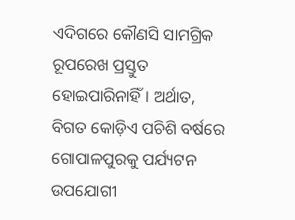ଏଦିଗରେ କୌଣସି ସାମଗ୍ରିକ ରୂପରେଖ ପ୍ରସ୍ତୁତ ହୋଇପାରିନାହିଁ । ଅର୍ଥାତ, ବିଗତ କୋଡ଼ିଏ ପଚିଶି ବର୍ଷରେ ଗୋପାଳପୁରକୁ ପର୍ଯ୍ୟଟନ ଉପଯୋଗୀ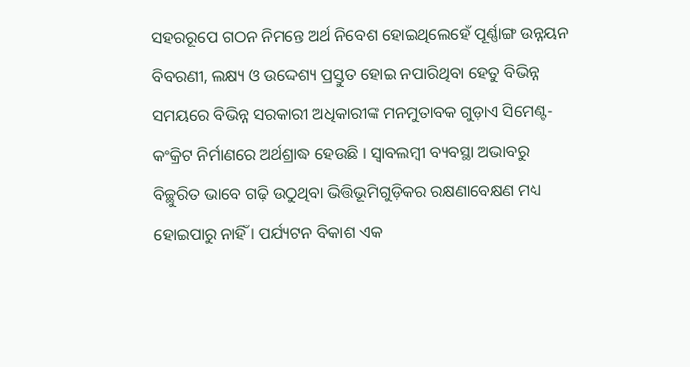ସହରରୂପେ ଗଠନ ନିମନ୍ତେ ଅର୍ଥ ନିବେଶ ହୋଇଥିଲେହେଁ ପୂର୍ଣ୍ଣାଙ୍ଗ ଉନ୍ନୟନ ବିବରଣୀ, ଲକ୍ଷ୍ୟ ଓ ଉଦ୍ଦେଶ୍ୟ ପ୍ରସ୍ତୁତ ହୋଇ ନପାରିଥିବା ହେତୁ ବିଭିନ୍ନ ସମୟରେ ବିଭିନ୍ନ ସରକାରୀ ଅଧିକାରୀଙ୍କ ମନମୁତାବକ ଗୁଡ଼ାଏ ସିମେଣ୍ଟ-କଂକ୍ରିଟ ନିର୍ମାଣରେ ଅର୍ଥଶ୍ରାଦ୍ଧ ହେଉଛି । ସ୍ୱାବଲମ୍ୱୀ ବ୍ୟବସ୍ଥା ଅଭାବରୁ ବିଚ୍ଛୁରିତ ଭାବେ ଗଢ଼ି ଉଠୁଥିବା ଭିତ୍ତିଭୂମିଗୁଡ଼ିକର ରକ୍ଷଣାବେକ୍ଷଣ ମଧ୍ୟ ହୋଇପାରୁ ନାହିଁ । ପର୍ଯ୍ୟଟନ ବିକାଶ ଏକ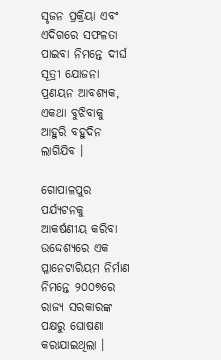ସୃଜନ ପ୍ରକ୍ରିୟା ଏବଂ ଏଦିଗରେ ସଫଳତା ପାଇବା ନିମନ୍ତେ ଦୀର୍ଘ ସୂତ୍ରୀ ଯୋଜନା ପ୍ରଣୟନ ଆବଶ୍ୟକ, ଏକଥା ବୁଝିବାକୁ ଆହୁରି ବହୁଦିନ ଲାଗିଯିବ ।

ଗୋପାଳପୁର ପର୍ଯ୍ୟଟନକୁ ଆକର୍ଷଣୀୟ କରିବା ଉଦ୍ଦେଶ୍ୟରେ ଏକ ପ୍ଳାନେଟାରିୟମ ନିର୍ମାଣ ନିମନ୍ତେ ୨୦୦୭ରେ ରାଜ୍ୟ ସରକାରଙ୍କ ପକ୍ଷରୁ ଘୋଷଣା କରାଯାଇଥିଲା ।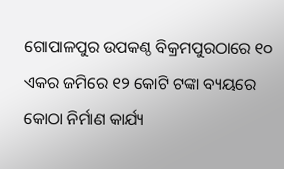ଗୋପାଳପୁର ଉପକଣ୍ଠ ବିକ୍ରମପୁରଠାରେ ୧୦ ଏକର ଜମିରେ ୧୨ କୋଟି ଟଙ୍କା ବ୍ୟୟରେ କୋଠା ନିର୍ମାଣ କାର୍ଯ୍ୟ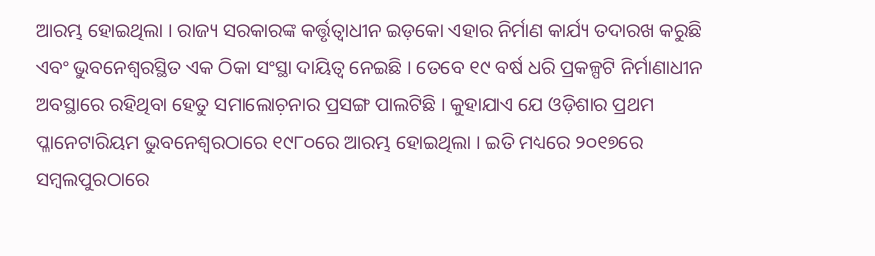ଆରମ୍ଭ ହୋଇଥିଲା । ରାଜ୍ୟ ସରକାରଙ୍କ କର୍ତ୍ତୃତ୍ୱାଧୀନ ଇଡ଼କୋ ଏହାର ନିର୍ମାଣ କାର୍ଯ୍ୟ ତଦାରଖ କରୁଛି ଏବଂ ଭୁବନେଶ୍ୱରସ୍ଥିତ ଏକ ଠିକା ସଂସ୍ଥା ଦାୟିତ୍ୱ ନେଇଛି । ତେବେ ୧୯ ବର୍ଷ ଧରି ପ୍ରକଳ୍ପଟି ନିର୍ମାଣାଧୀନ ଅବସ୍ଥାରେ ରହିଥିବା ହେତୁ ସମାଲୋଚ଼ନାର ପ୍ରସଙ୍ଗ ପାଲଟିଛି । କୁହାଯାଏ ଯେ ଓଡ଼ିଶାର ପ୍ରଥମ ପ୍ଳାନେଟାରିୟମ ଭୁବନେଶ୍ୱରଠାରେ ୧୯୮୦ରେ ଆରମ୍ଭ ହୋଇଥିଲା । ଇତି ମଧ୍ୟରେ ୨୦୧୭ରେ ସମ୍ୱଲପୁରଠାରେ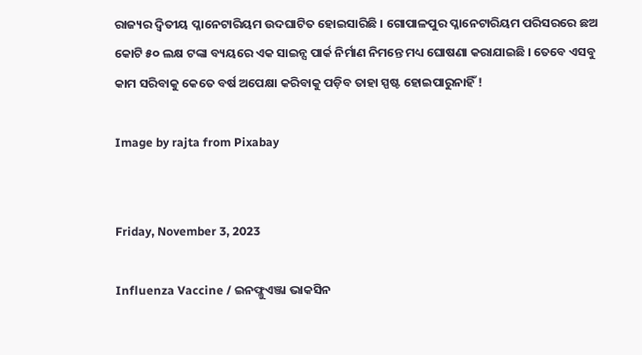ରାଜ୍ୟର ଦ୍ୱିତୀୟ ପ୍ଳାନେଟାରିୟମ ଉଦଘାଟିତ ହୋଇସାରିଛି । ଗୋପାଳପୁର ପ୍ଳାନେଟାରିୟମ ପରିସରରେ ଛଅ କୋଟି ୫୦ ଲକ୍ଷ ଟଙ୍କା ବ୍ୟୟରେ ଏକ ସାଇନ୍ସ ପାର୍କ ନିର୍ମାଣ ନିମନ୍ତେ ମଧ୍ୟ ଘୋଷଣା କରାଯାଇଛି । ତେବେ ଏସବୁ କାମ ସରିବାକୁ କେତେ ବର୍ଷ ଅପେକ୍ଷା କରିବାକୁ ପଡ଼ିବ ତାହା ସ୍ପଷ୍ଟ ହୋଇପାରୁନାହିଁ !

Image by rajta from Pixabay


Friday, November 3, 2023

Influenza Vaccine / ଇନଫ୍ଳୁଏଞ୍ଜା ଭାକସିନ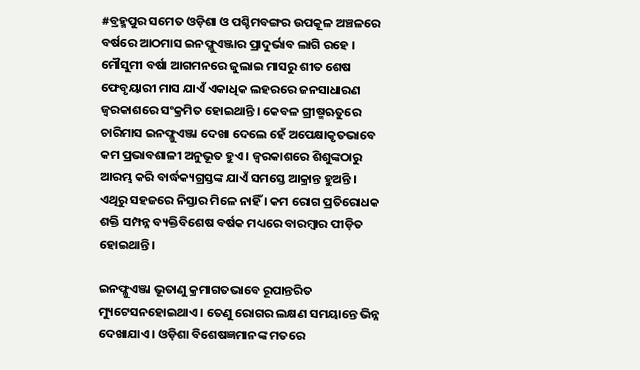#ବ୍ରହ୍ମପୁର ସମେତ ଓଡ଼ିଶା ଓ ପଶ୍ଚିମବଙ୍ଗର ଉପକୂଳ ଅଞ୍ଚଳରେ ବର୍ଷରେ ଆଠମାସ ଇନଫ୍ଳୁଏଞ୍ଜାର ପ୍ରାଦୁର୍ଭାବ ଲାଗି ରହେ । ମୌସୁମୀ ବର୍ଷା ଆଗମନରେ ଜୁଲାଇ ମାସରୁ ଶୀତ ଶେଷ ଫେବୃୟାରୀ ମାସ ଯାଏଁ ଏକାଧିକ ଲହରରେ ଜନସାଧାରଣ ଜ୍ୱରକାଶରେ ସଂକ୍ରମିତ ହୋଇଥାନ୍ତି । କେବଳ ଗ୍ରୀଷ୍ମଋତୁରେ ଚାରିମାସ ଇନଫ୍ଳୁଏଞ୍ଜା ଦେଖା ଦେଲେ ହେଁ ଅପେକ୍ଷାକୃତଭାବେ କମ ପ୍ରଭାବଶାଳୀ ଅନୁଭୂତ ହୁଏ । ଜ୍ୱରକାଶରେ ଶିଶୁଙ୍କଠାରୁ ଆରମ୍ଭ କରି ବାର୍ଦ୍ଧକ୍ୟଗ୍ରସ୍ତଙ୍କ ଯାଏଁ ସମସ୍ତେ ଆକ୍ରାନ୍ତ ହୁଅନ୍ତି । ଏଥିରୁ ସହଜରେ ନିସ୍ତାର ମିଳେ ନାହିଁ । କମ ରୋଗ ପ୍ରତିରୋଧକ ଶକ୍ତି ସମ୍ପନ୍ନ ବ୍ୟକ୍ତିବିଶେଷ ବର୍ଷକ ମଧ୍ୟରେ ବାରମ୍ୱାର ପୀଡ଼ିତ ହୋଇଥାନ୍ତି ।

ଇନଫ୍ଳୁଏଞ୍ଜା ଭୂତାଣୁ କ୍ରମାଗତଭାବେ ରୂପାନ୍ତରିତ ମ୍ୟୁଟେସନହୋଇଥାଏ । ତେଣୁ ରୋଗର ଲକ୍ଷଣ ସମୟାନ୍ତେ ଭିନ୍ନ ଦେଖାଯାଏ । ଓଡ଼ିଶା ବିଶେଷଜ୍ଞମାନଙ୍କ ମତରେ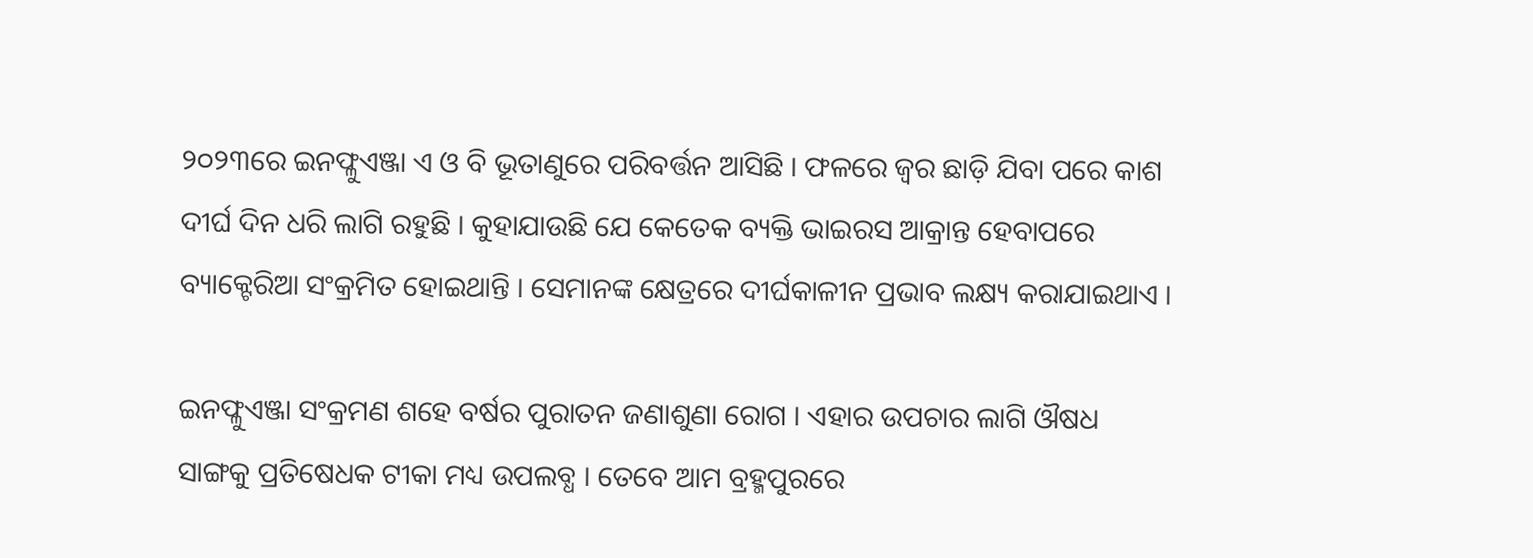୨୦୨୩ରେ ଇନଫ୍ଳୁଏଞ୍ଜା ଏ ଓ ବି ଭୂତାଣୁରେ ପରିବର୍ତ୍ତନ ଆସିଛି । ଫଳରେ ଜ୍ୱର ଛାଡ଼ି ଯିବା ପରେ କାଶ ଦୀର୍ଘ ଦିନ ଧରି ଲାଗି ରହୁଛି । କୁହାଯାଉଛି ଯେ କେତେକ ବ୍ୟକ୍ତି ଭାଇରସ ଆକ୍ରାନ୍ତ ହେବାପରେ ବ୍ୟାକ୍ଟେରିଆ ସଂକ୍ରମିତ ହୋଇଥାନ୍ତି । ସେମାନଙ୍କ କ୍ଷେତ୍ରରେ ଦୀର୍ଘକାଳୀନ ପ୍ରଭାବ ଲକ୍ଷ୍ୟ କରାଯାଇଥାଏ ।

ଇନଫ୍ଳୁଏଞ୍ଜା ସଂକ୍ରମଣ ଶହେ ବର୍ଷର ପୁରାତନ ଜଣାଶୁଣା ରୋଗ । ଏହାର ଉପଚାର ଲାଗି ଔଷଧ ସାଙ୍ଗକୁ ପ୍ରତିଷେଧକ ଟୀକା ମଧ୍ୟ ଉପଲବ୍ଧ । ତେବେ ଆମ ବ୍ରହ୍ମପୁରରେ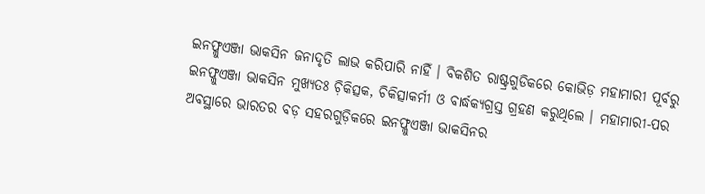ଇନଫ୍ଳୁଏଞ୍ଜା ଭାକସିନ ଜନାଦୃତି ଲାଭ କରିପାରି ନାହିଁ । ବିକଶିତ ରାଷ୍ଟ୍ରଗୁଡିକରେ କୋଭିଡ଼ ମହାମାରୀ ପୂର୍ବରୁ ଇନଫ୍ଳୁଏଞ୍ଜା ଭାକସିନ ମୁଖ୍ୟତଃ ଚ଼ିକିତ୍ସକ, ଚିକିତ୍ସାକର୍ମୀ ଓ ବାର୍ଦ୍ଧକ୍ୟଗ୍ରସ୍ତ ଗ୍ରହଣ କରୁଥିଲେ । ମହାମାରୀ-ପର ଅବସ୍ଥାରେ ଭାରତର ବଡ଼ ସହରଗୁଡ଼ିକରେ ଇନଫ୍ଳୁଏଞ୍ଜା ଭାକସିନର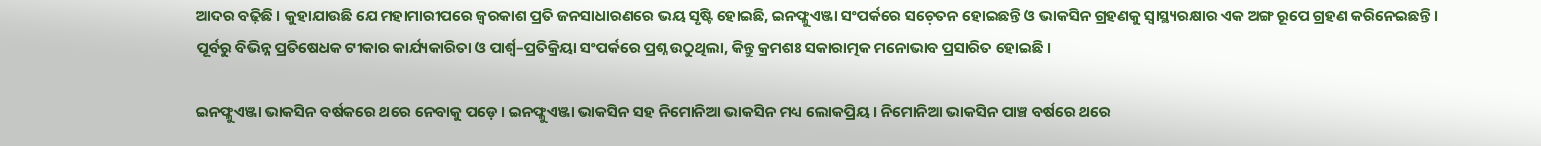ଆଦର ବଢ଼ିଛି । କୁହାଯାଉଛି ଯେ ମହାମାରୀପରେ ଜ୍ୱରକାଶ ପ୍ରତି ଜନସାଧାରଣରେ ଭୟ ସୃଷ୍ଟି ହୋଇଛି, ଇନଫ୍ଳୁଏଞ୍ଜା ସଂପର୍କରେ ସଚ଼େତନ ହୋଇଛନ୍ତି ଓ ଭାକସିନ ଗ୍ରହଣକୁ ସ୍ୱାସ୍ଥ୍ୟରକ୍ଷାର ଏକ ଅଙ୍ଗ ରୂପେ ଗ୍ରହଣ କରିନେଇଛନ୍ତି । ପୂର୍ବରୁ ବିଭିନ୍ନ ପ୍ରତିଷେଧକ ଟୀକାର କାର୍ଯ୍ୟକାରିତା ଓ ପାର୍ଶ୍ୱ–ପ୍ରତିକ୍ରିୟା ସଂପର୍କରେ ପ୍ରଶ୍ନ ଉଠୁଥିଲା, କିନ୍ତୁ କ୍ରମଶଃ ସକାରାତ୍ମକ ମନୋଭାବ ପ୍ରସାରିତ ହୋଇଛି ।

ଇନଫ୍ଳୁଏଞ୍ଜା ଭାକସିନ ବର୍ଷକରେ ଥରେ ନେବାକୁ ପଡ଼େ । ଇନଫ୍ଳୁଏଞ୍ଜା ଭାକସିନ ସହ ନିମୋନିଆ ଭାକସିନ ମଧ୍ୟ ଲୋକପ୍ରିୟ । ନିମୋନିଆ ଭାକସିନ ପାଞ୍ଚ ବର୍ଷରେ ଥରେ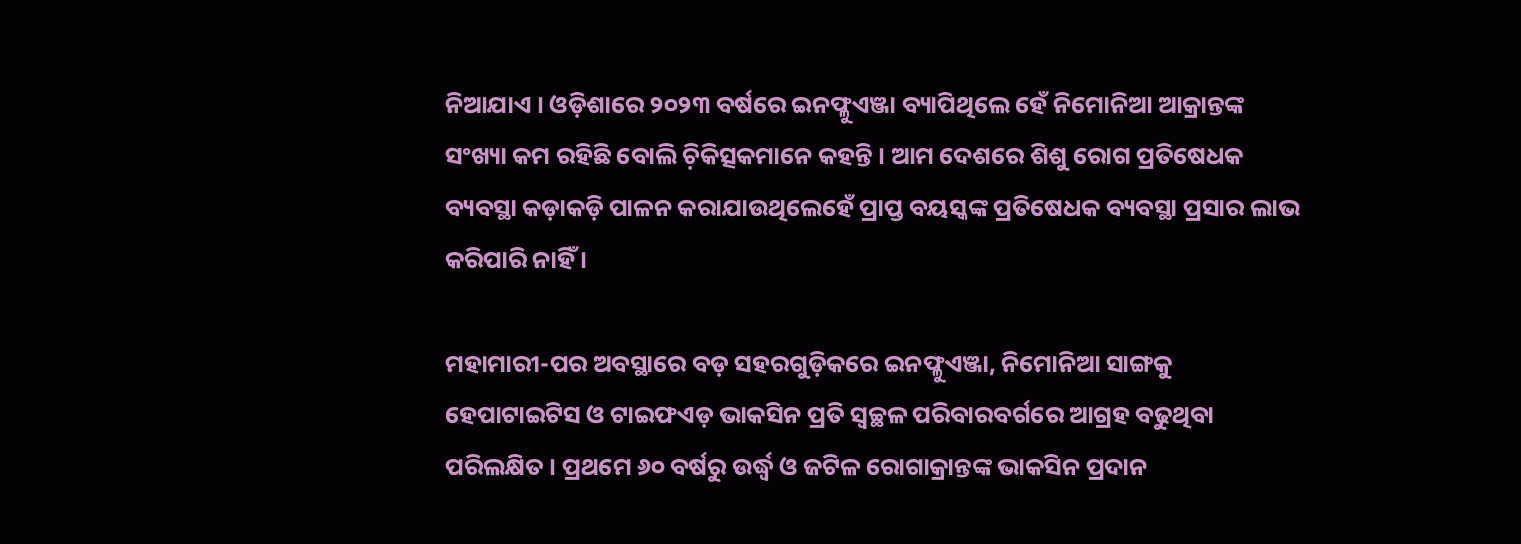ନିଆଯାଏ । ଓଡ଼ିଶାରେ ୨୦୨୩ ବର୍ଷରେ ଇନଫ୍ଳୁଏଞ୍ଜା ବ୍ୟାପିଥିଲେ ହେଁ ନିମୋନିଆ ଆକ୍ରାନ୍ତଙ୍କ ସଂଖ୍ୟା କମ ରହିଛି ବୋଲି ଚ଼ିକିତ୍ସକମାନେ କହନ୍ତି । ଆମ ଦେଶରେ ଶିଶୁ ରୋଗ ପ୍ରତିଷେଧକ ବ୍ୟବସ୍ଥା କଡ଼ାକଡ଼ି ପାଳନ କରାଯାଉଥିଲେହେଁ ପ୍ରାପ୍ତ ବୟସ୍କଙ୍କ ପ୍ରତିଷେଧକ ବ୍ୟବସ୍ଥା ପ୍ରସାର ଲାଭ କରିପାରି ନାହିଁ ।

ମହାମାରୀ-ପର ଅବସ୍ଥାରେ ବଡ଼ ସହରଗୁଡ଼ିକରେ ଇନଫ୍ଳୁଏଞ୍ଜା, ନିମୋନିଆ ସାଙ୍ଗକୁ ହେପାଟାଇଟିସ ଓ ଟାଇଫଏଡ଼ ଭାକସିନ ପ୍ରତି ସ୍ୱଚ୍ଛଳ ପରିବାରବର୍ଗରେ ଆଗ୍ରହ ବଢୁଥିବା ପରିଲକ୍ଷିତ । ପ୍ରଥମେ ୬୦ ବର୍ଷରୁ ଉର୍ଦ୍ଧ୍ୱ ଓ ଜଟିଳ ରୋଗାକ୍ରାନ୍ତଙ୍କ ଭାକସିନ ପ୍ରଦାନ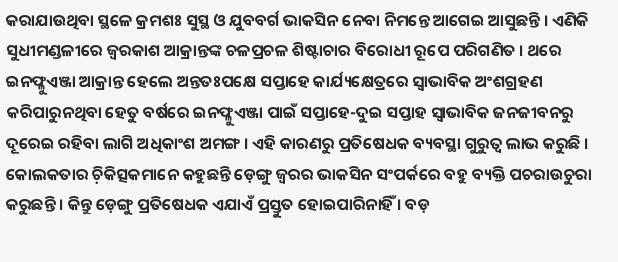କରାଯାଉଥିବା ସ୍ଥଳେ କ୍ରମଶଃ ସୁସ୍ଥ ଓ ଯୁବବର୍ଗ ଭାକସିନ ନେବା ନିମନ୍ତେ ଆଗେଇ ଆସୁଛନ୍ତି । ଏଣିକି ସୁଧୀମଣ୍ଡଳୀରେ ଜ୍ୱରକାଶ ଆକ୍ରାନ୍ତଙ୍କ ଚଳପ୍ରଚଳ ଶିଷ୍ଟାଚାର ବିରୋଧୀ ରୂପେ ପରିଗଣିତ । ଥରେ ଇନଫ୍ଳୁଏଞ୍ଜା ଆକ୍ରାନ୍ତ ହେଲେ ଅନ୍ତତଃପକ୍ଷେ ସପ୍ତାହେ କାର୍ଯ୍ୟକ୍ଷେତ୍ରରେ ସ୍ୱାଭାବିକ ଅଂଶଗ୍ରହଣ କରିପାରୁନଥିବା ହେତୁ ବର୍ଷରେ ଇନଫ୍ଳୁଏଞ୍ଜା ପାଇଁ ସପ୍ତାହେ-ଦୁଇ ସପ୍ତାହ ସ୍ୱାଭାବିକ ଜନଜୀବନରୁ ଦୂରେଇ ରହିବା ଲାଗି ଅଧିକାଂଶ ଅମଙ୍ଗ । ଏହି କାରଣରୁ ପ୍ରତିଷେଧକ ବ୍ୟବସ୍ଥା ଗୁରୁତ୍ୱ ଲାଭ କରୁଛି । କୋଲକତାର ଚ଼ିକିତ୍ସକମାନେ କହୁଛନ୍ତି ଡ଼େଙ୍ଗୁ ଜ୍ୱରର ଭାକସିନ ସଂପର୍କରେ ବହୁ ବ୍ୟକ୍ତି ପଚରାଉଚୁରା କରୁଛନ୍ତି । କିନ୍ତୁ ଡ଼େଙ୍ଗୁ ପ୍ରତିଷେଧକ ଏଯାଏଁ ପ୍ରସ୍ତୁତ ହୋଇପାରିନାହିଁ । ବଡ଼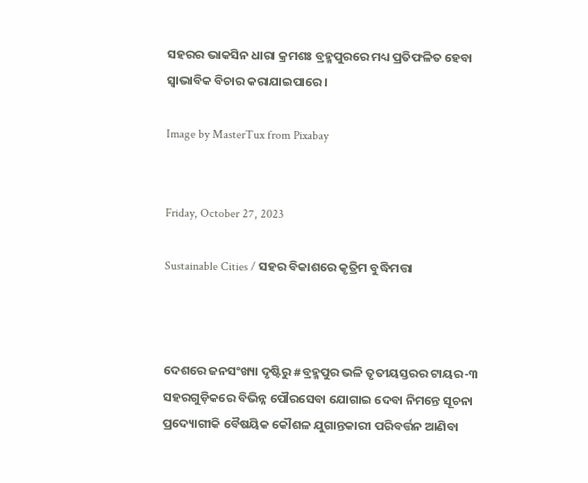ସହରର ଭାକସିନ ଧାରା କ୍ରମଶଃ ବ୍ରହ୍ମପୁରରେ ମଧ୍ୟ ପ୍ରତିଫଳିତ ହେବା ସ୍ୱାଭାବିକ ବିଚାର କରାଯାଇପାରେ ।

Image by MasterTux from Pixabay


Friday, October 27, 2023

Sustainable Cities / ସହର ବିକାଶରେ କୃତ୍ରିମ ବୁଦ୍ଧିମତ୍ତା



ଦେଶରେ ଜନସଂଖ୍ୟା ଦୃଷ୍ଟିରୁ #ବ୍ରହ୍ମପୁର ଭଳି ତୃତୀୟସ୍ତରର ଟାୟର-୩ ସହରଗୁଡ଼ିକରେ ବିଭିନ୍ନ ପୌରସେବା ଯୋଗାଇ ଦେବା ନିମନ୍ତେ ସୂଚନା ପ୍ରଦ୍ୟୋଗୀକି ବୈଷୟିକ କୌଶଳ ଯୁଗାନ୍ତକାରୀ ପରିବର୍ତ୍ତନ ଆଣିବା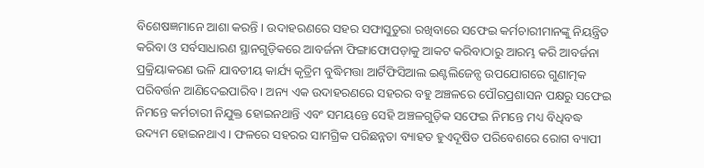ବିଶେଷଜ୍ଞମାନେ ଆଶା କରନ୍ତି । ଉଦାହରଣରେ ସହର ସଫାସୁତୁରା ରଖିବାରେ ସଫେଇ କର୍ମଚାରୀମାନଙ୍କୁ ନିୟନ୍ତ୍ରିତ କରିବା ଓ ସର୍ବସାଧାରଣ ସ୍ଥାନଗୁଡ଼ିକରେ ଆବର୍ଜନା ଫିଙ୍ଗାଫୋପଡ଼ାକୁ ଆକଟ କରିବାଠାରୁ ଆରମ୍ଭ କରି ଆବର୍ଜନା ପ୍ରକ୍ରିୟାକରଣ ଭଳି ଯାବତୀୟ କାର୍ଯ୍ୟ କୃତ୍ରିମ ବୁଦ୍ଧିମତ୍ତା ଆର୍ଟିଫିସିଆଲ ଇଣ୍ଟଲିଜେନ୍ସ ଉପଯୋଗରେ ଗୁଣାତ୍ମକ ପରିବର୍ତ୍ତନ ଆଣିଦେଇପାରିବ । ଅନ୍ୟ ଏକ ଉଦାହରଣରେ ସହରର ବହୁ ଅଞ୍ଚଳରେ ପୌରପ୍ରଶାସନ ପକ୍ଷରୁ ସଫେଇ ନିମନ୍ତେ କର୍ମଚାରୀ ନିଯୁକ୍ତ ହୋଇନଥାନ୍ତି ଏବଂ ସମୟନ୍ତେ ସେହି ଅଞ୍ଚଳଗୁଡ଼ିକ ସଫେଇ ନିମନ୍ତେ ମଧ୍ୟ ବିଧିବଦ୍ଧ ଉଦ୍ୟମ ହୋଇନଥାଏ । ଫଳରେ ସହରର ସାମଗ୍ରିକ ପରିଛନ୍ନତା ବ୍ୟାହତ ହୁଏଦୂଷିତ ପରିବେଶରେ ରୋଗ ବ୍ୟାପୀ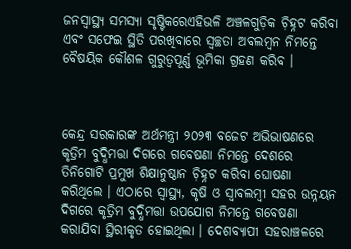ଜନସ୍ୱାସ୍ଥ୍ୟ ସମସ୍ୟା ସୃଷ୍ଟିକରେଏହିଭଳି ଅଞ୍ଚଳଗୁଡ଼ିକ ଚ଼ିହ୍ନଟ କରିବା ଏବଂ ସଫେଇ ସ୍ଥିତି ପରଖିବାରେ ସ୍ୱଚ୍ଛତା ଅବଲମ୍ୱନ ନିମନ୍ତେ ବୈଷୟିକ କୌଶଳ ଗୁରୁତ୍ୱପୂର୍ଣ୍ଣ ଭୂମିକା ଗ୍ରହଣ କରିବ ।



କେନ୍ଦ୍ର ସରକାରଙ୍କ ଅର୍ଥମନ୍ତ୍ରୀ ୨୦୨୩ ବଜେଟ ଅଭିଭାଷଣରେ କୃତ୍ରିମ ବୁଦ୍ଧିମତ୍ତା ଦିଗରେ ଗବେଷଣା ନିମନ୍ତେ ଦେଶରେ ତିନିଗୋଟି ପ୍ରମୁଖ ଶିକ୍ଷାନୁଷ୍ଠାନ ଚ଼ିହ୍ନଟ କରିବା ଘୋଷଣା କରିଥିଲେ । ଏଠାରେ ସ୍ୱାସ୍ଥ୍ୟ, କୃଷି ଓ ସ୍ୱାବଲମ୍ୱୀ ସହର ଉନ୍ନୟନ ଦିଗରେ କୃତ୍ରିମ ବୁଦ୍ଧିମତ୍ତା ଉପଯୋଗ ନିମନ୍ତେ ଗବେଷଣା କରାଯିବା ସ୍ଥିରୀକୃତ ହୋଇଥିଲା । ଦେଶବ୍ୟାପୀ ସହରାଞ୍ଚଳରେ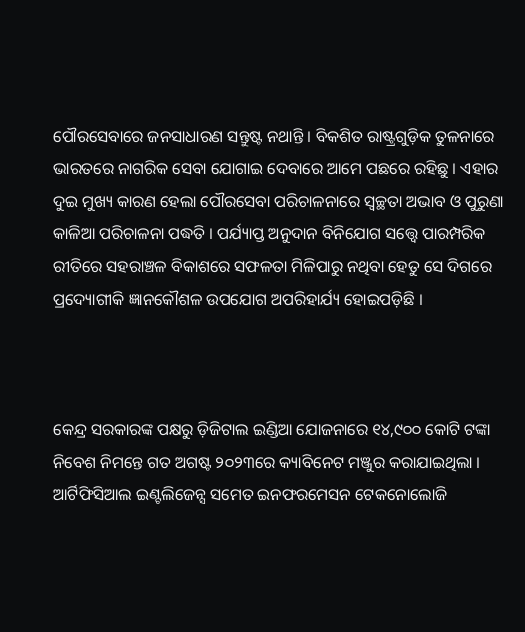ପୌରସେବାରେ ଜନସାଧାରଣ ସନ୍ତୁଷ୍ଟ ନଥାନ୍ତି । ବିକଶିତ ରାଷ୍ଟ୍ରଗୁଡ଼ିକ ତୁଳନାରେ ଭାରତରେ ନାଗରିକ ସେବା ଯୋଗାଇ ଦେବାରେ ଆମେ ପଛରେ ରହିଛୁ । ଏହାର ଦୁଇ ମୁଖ୍ୟ କାରଣ ହେଲା ପୌରସେବା ପରିଚାଳନାରେ ସ୍ୱଚ୍ଛତା ଅଭାବ ଓ ପୁରୁଣା କାଳିଆ ପରିଚାଳନା ପଦ୍ଧତି । ପର୍ଯ୍ୟାପ୍ତ ଅନୁଦାନ ବିନିଯୋଗ ସତ୍ତ୍ୱେ ପାରମ୍ପରିକ ରୀତିରେ ସହରାଞ୍ଚଳ ବିକାଶରେ ସଫଳତା ମିଳିପାରୁ ନଥିବା ହେତୁ ସେ ଦିଗରେ ପ୍ରଦ୍ୟୋଗୀକି ଜ୍ଞାନକୌଶଳ ଉପଯୋଗ ଅପରିହାର୍ଯ୍ୟ ହୋଇପଡ଼ିଛି ।



କେନ୍ଦ୍ର ସରକାରଙ୍କ ପକ୍ଷରୁ ଡ଼ିଜିଟାଲ ଇଣ୍ଡିଆ ଯୋଜନାରେ ୧୪,୯୦୦ କୋଟି ଟଙ୍କା ନିବେଶ ନିମନ୍ତେ ଗତ ଅଗଷ୍ଟ ୨୦୨୩ରେ କ୍ୟାବିନେଟ ମଞ୍ଜୁର କରାଯାଇଥିଲା ।  ଆର୍ଟିଫିସିଆଲ ଇଣ୍ଟଲିଜେନ୍ସ ସମେତ ଇନଫରମେସନ ଟେକନୋଲୋଜି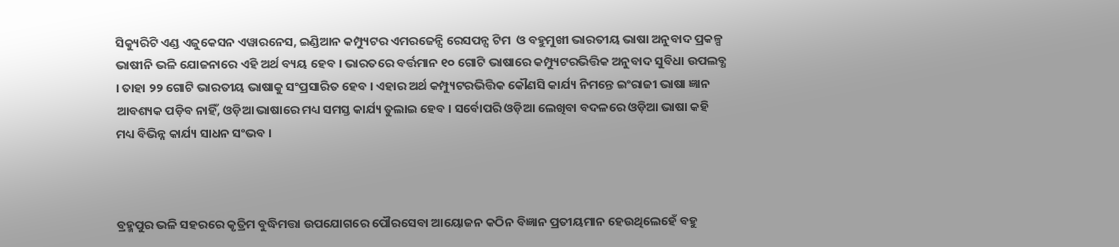ସିକ୍ୟୁରିଟି ଏଣ୍ଡ ଏଜୁକେସନ ଏୱାରନେସ, ଇଣ୍ଡିଆନ କମ୍ପ୍ୟୁଟର ଏମରଜେନ୍ସି ରେସପନ୍ସ ଟିମ  ଓ ବହୁମୁଖୀ ଭାରତୀୟ ଭାଷା ଅନୁବାଦ ପ୍ରକଳ୍ପ ଭାଷୀନି ଭଳି ଯୋଜନାରେ ଏହି ଅର୍ଥ ବ୍ୟୟ ହେବ । ଭାରତରେ ବର୍ତ୍ତମାନ ୧୦ ଗୋଟି ଭାଷାରେ କମ୍ପ୍ୟୁଟରଭିତ୍ତିକ ଅନୁବାଦ ସୁବିଧା ଉପଲବ୍ଧ । ତାହା ୨୨ ଗୋଟି ଭାରତୀୟ ଭାଷାକୁ ସଂପ୍ରସାରିତ ହେବ । ଏହାର ଅର୍ଥ କମ୍ପ୍ୟୁଟରଭିତ୍ତିକ କୌଣସି କାର୍ଯ୍ୟ ନିମନ୍ତେ ଇଂରାଜୀ ଭାଷା ଜ୍ଞାନ ଆବଶ୍ୟକ ପଡ଼ିବ ନାହିଁ, ଓଡ଼ିଆ ଭାଷାରେ ମଧ୍ୟ ସମସ୍ତ କାର୍ଯ୍ୟ ତୁଲାଇ ହେବ । ସର୍ବୋପରି ଓଡ଼ିଆ ଲେଖିବା ବଦଳରେ ଓଡ଼ିଆ ଭାଷା କହି ମଧ୍ୟ ବିଭିନ୍ନ କାର୍ଯ୍ୟ ସାଧନ ସଂଭବ ।



ବ୍ରହ୍ମପୁର ଭଳି ସହରରେ କୃତ୍ରିମ ବୁଦ୍ଧିମତ୍ତା ଉପଯୋଗରେ ପୌରସେବା ଆୟୋଜନ କଠିନ ବିଜ୍ଞାନ ପ୍ରତୀୟମାନ ହେଉଥିଲେହେଁ ବହୁ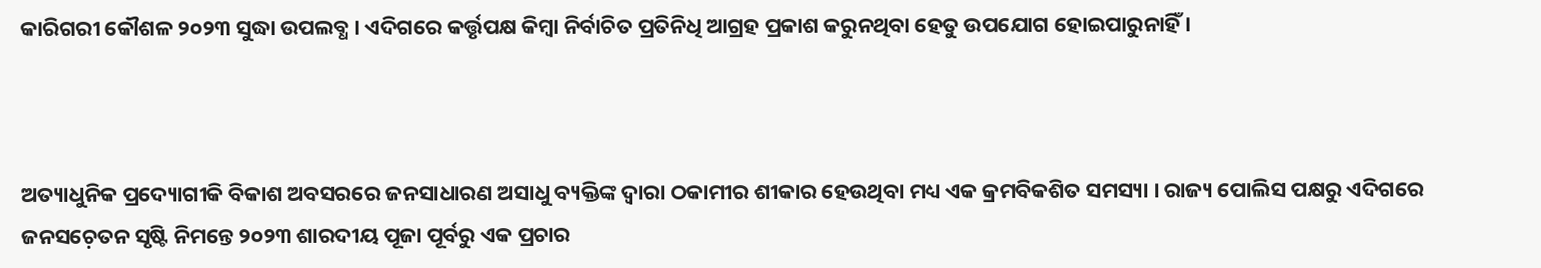କାରିଗରୀ କୌଶଳ ୨୦୨୩ ସୁଦ୍ଧା ଉପଲବ୍ଧ । ଏଦିଗରେ କର୍ତ୍ତୃପକ୍ଷ କିମ୍ୱା ନିର୍ବାଚିତ ପ୍ରତିନିଧି ଆଗ୍ରହ ପ୍ରକାଶ କରୁନଥିବା ହେତୁ ଉପଯୋଗ ହୋଇପାରୁନାହିଁ ।



ଅତ୍ୟାଧୁନିକ ପ୍ରଦ୍ୟୋଗୀକି ବିକାଶ ଅବସରରେ ଜନସାଧାରଣ ଅସାଧୁ ବ୍ୟକ୍ତିଙ୍କ ଦ୍ୱାରା ଠକାମୀର ଶୀକାର ହେଉଥିବା ମଧ୍ୟ ଏକ କ୍ରମବିକଶିତ ସମସ୍ୟା । ରାଜ୍ୟ ପୋଲିସ ପକ୍ଷରୁ ଏଦିଗରେ ଜନସଚ଼େତନ ସୃଷ୍ଟି ନିମନ୍ତେ ୨୦୨୩ ଶାରଦୀୟ ପୂଜା ପୂର୍ବରୁ ଏକ ପ୍ରଚାର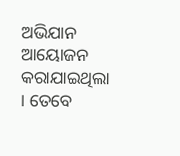ଅଭିଯାନ ଆୟୋଜନ କରାଯାଇଥିଲା । ତେବେ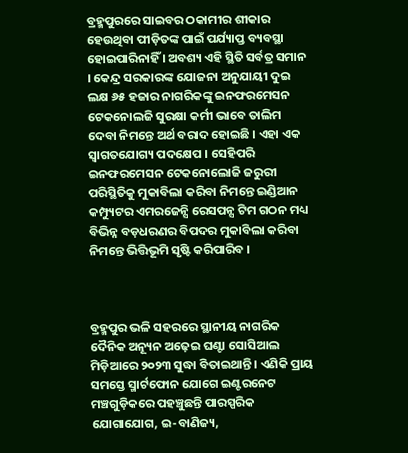ବ୍ରହ୍ମପୁରରେ ସାଇବର ଠକାମୀର ଶୀକାର ହେଉଥିବା ପୀଡ଼ିତଙ୍କ ପାଇଁ ପର୍ଯ୍ୟାପ୍ତ ବ୍ୟବସ୍ଥା ହୋଇପାରିନାହିଁ । ଅବଶ୍ୟ ଏହି ସ୍ଥିତି ସର୍ବତ୍ର ସମାନ । କେନ୍ଦ୍ର ସରକାରଙ୍କ ଯୋଜନା ଅନୁଯାୟୀ ଦୁଇ ଲକ୍ଷ ୬୫ ହଜାର ନାଗରିକଙ୍କୁ ଇନଫରମେସନ ଟେକନୋଲଜି ସୁରକ୍ଷା କର୍ମୀ ଭାବେ ତାଲିମ ଦେବା ନିମନ୍ତେ ଅର୍ଥ ବରାଦ ହୋଇଛି । ଏହା ଏକ ସ୍ୱାଗତଯୋଗ୍ୟ ପଦକ୍ଷେପ । ସେହିପରି ଇନଫରମେସନ ଟେକନୋଲୋଜି ଜରୁରୀ ପରିସ୍ଥିତିକୁ ମୁକାବିଲା କରିବା ନିମନ୍ତେ ଇଣ୍ଡିଆନ କମ୍ପ୍ୟୁଟର ଏମରଜେନ୍ସି ରେସପନ୍ସ ଟିମ ଗଠନ ମଧ୍ୟ ବିଭିନ୍ନ ବଡ଼ଧରଣର ବିପଦର ମୁକାବିଲା କରିବା ନିମନ୍ତେ ଭିତ୍ତିଭୂମି ସୃଷ୍ଟି କରିପାରିବ ।



ବ୍ରହ୍ମପୁର ଭଳି ସହରରେ ସ୍ଥାନୀୟ ନାଗରିକ ଦୈନିକ ଅନ୍ୟୂନ ଅଢ଼େଇ ଘଣ୍ଟା ସୋସିଆଲ ମିଡ଼ିଆରେ ୨୦୨୩ ସୁଦ୍ଧା ବିତାଇଥାନ୍ତି । ଏଣିକି ପ୍ରାୟ ସମସ୍ତେ ସ୍ମାର୍ଟଫୋନ ଯୋଗେ ଇଣ୍ଟରନେଟ ମଞ୍ଚଗୁଡ଼ିକରେ ପହଞ୍ଚୁଛନ୍ତି ପାରସ୍ପରିକ ଯୋଗାଯୋଗ, ଇ-ବାଣିଜ୍ୟ,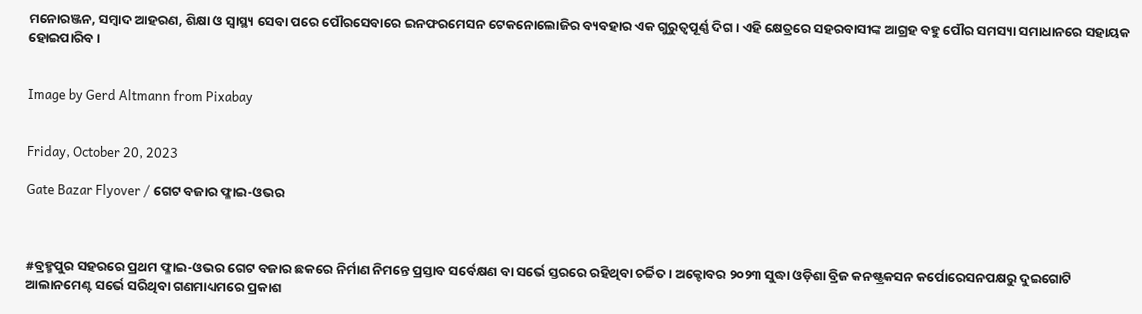ମନୋରଞ୍ଜନ, ସମ୍ୱାଦ ଆହରଣ, ଶିକ୍ଷା ଓ ସ୍ୱାସ୍ଥ୍ୟ ସେବା ପରେ ପୌରସେବାରେ ଇନଫରମେସନ ଟେକନୋଲୋଜିର ବ୍ୟବହାର ଏକ ଗୁରୁତ୍ୱପୂର୍ଣ୍ଣ ଦିଗ । ଏହି କ୍ଷେତ୍ରରେ ସହରବାସୀଙ୍କ ଆଗ୍ରହ ବହୁ ପୌର ସମସ୍ୟା ସମାଧାନରେ ସହାୟକ ହୋଇପାରିବ ।


Image by Gerd Altmann from Pixabay


Friday, October 20, 2023

Gate Bazar Flyover / ଗେଟ ବଜାର ଫ୍ଳାଇ-ଓଭର



#ବ୍ରହ୍ମପୁର ସହରରେ ପ୍ରଥମ ଫ୍ଳାଇ-ଓଭର ଗେଟ ବଜାର ଛକରେ ନିର୍ମାଣ ନିମନ୍ତେ ପ୍ରସ୍ତାବ ସର୍ବେକ୍ଷଣ ବା ସର୍ଭେ ସ୍ତରରେ ରହିଥିବା ଚର୍ଚ୍ଚିତ । ଅକ୍ଟୋବର ୨୦୨୩ ସୁଦ୍ଧା ଓଡ଼ିଶା ବ୍ରିଜ କନଷ୍ଟ୍ରକସନ କର୍ପୋରେସନପକ୍ଷରୁ ଦୁଇଗୋଟି ଆଲାନମେଣ୍ଟ ସର୍ଭେ ସରିଥିବା ଗଣମାଧ୍ୟମରେ ପ୍ରକାଶ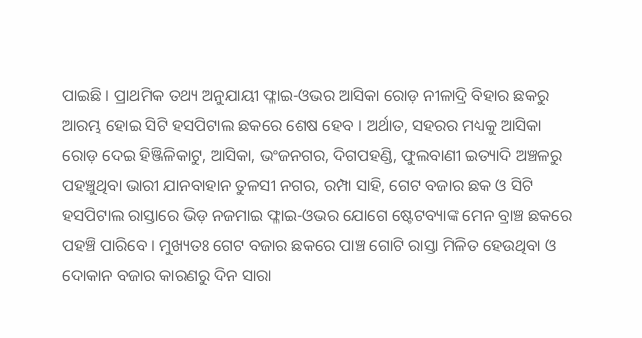ପାଇଛି । ପ୍ରାଥମିକ ତଥ୍ୟ ଅନୁଯାୟୀ ଫ୍ଳାଇ-ଓଭର ଆସିକା ରୋଡ଼ ନୀଳାଦ୍ରି ବିହାର ଛକରୁ ଆରମ୍ଭ ହୋଇ ସିଟି ହସପିଟାଲ ଛକରେ ଶେଷ ହେବ । ଅର୍ଥାତ, ସହରର ମଧ୍ୟକୁ ଆସିକା ରୋଡ଼ ଦେଇ ହିଞ୍ଜିଳିକାଟୁ, ଆସିକା, ଭଂଜନଗର, ଦିଗପହଣ୍ଡି, ଫୁଲବାଣୀ ଇତ୍ୟାଦି ଅଞ୍ଚଳରୁ ପହଞ୍ଚୁଥିବା ଭାରୀ ଯାନବାହାନ ତୁଳସୀ ନଗର, ରମ୍ପା ସାହି, ଗେଟ ବଜାର ଛକ ଓ ସିଟି ହସପିଟାଲ ରାସ୍ତାରେ ଭିଡ଼ ନଜମାଇ ଫ୍ଳାଇ-ଓଭର ଯୋଗେ ଷ୍ଟେଟବ୍ୟାଙ୍କ ମେନ ବ୍ରାଞ୍ଚ ଛକରେ ପହଞ୍ଚି ପାରିବେ । ମୁଖ୍ୟତଃ ଗେଟ ବଜାର ଛକରେ ପାଞ୍ଚ ଗୋଟି ରାସ୍ତା ମିଳିତ ହେଉଥିବା ଓ ଦୋକାନ ବଜାର କାରଣରୁ ଦିନ ସାରା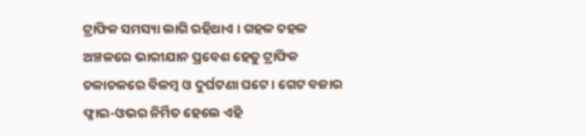ଟ୍ରାଫିକ ସମସ୍ୟା ଲାଗି ରହିଥାଏ । ଗହଳ ଚହଳ ଅଞ୍ଚଳରେ ଭାରୀଯାନ ପ୍ରବେଶ ହେତୁ ଟ୍ରାଫିକ ଚଳାଚଳରେ ବିଳମ୍ୱ ଓ ଦୁର୍ଘଟଣା ଘଟେ । ଗେଟ ବଜାର ଫ୍ଳାଇ-ଓଭର ନିର୍ମିତ ହେଲେ ଏହି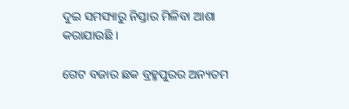ଦୁଇ ସମସ୍ୟାରୁ ନିସ୍ତାର ମିଳିବା ଆଶା କରାଯାଉଛି ।

ଗେଟ ବଜାର ଛକ ବ୍ରହ୍ମପୁରର ଅନ୍ୟତମ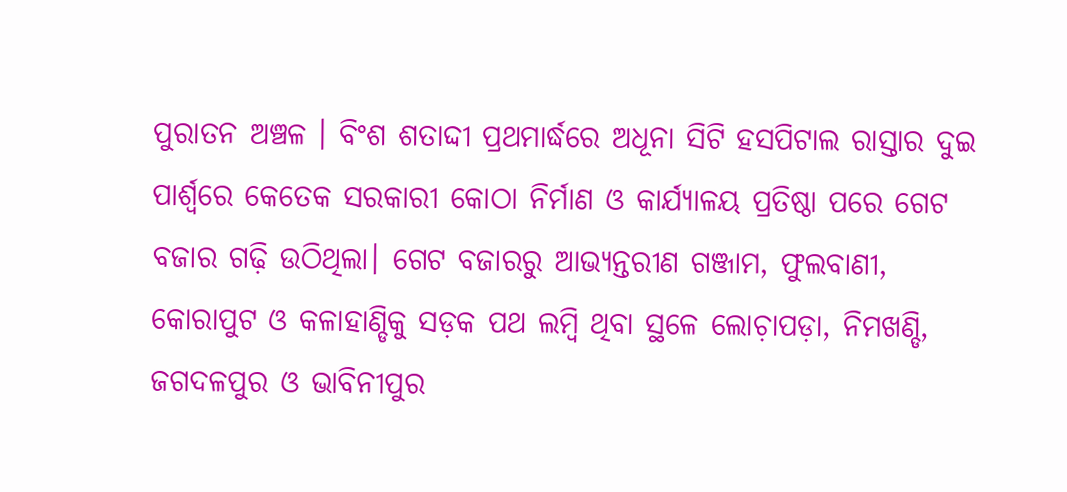ପୁରାତନ ଅଞ୍ଚଳ । ବିଂଶ ଶତାଦ୍ଦୀ ପ୍ରଥମାର୍ଦ୍ଧରେ ଅଧୂନା ସିଟି ହସପିଟାଲ ରାସ୍ତାର ଦୁଇ ପାର୍ଶ୍ୱରେ କେତେକ ସରକାରୀ କୋଠା ନିର୍ମାଣ ଓ କାର୍ଯ୍ୟାଳୟ ପ୍ରତିଷ୍ଠା ପରେ ଗେଟ ବଜାର ଗଢ଼ି ଉଠିଥିଲା। ଗେଟ ବଜାରରୁ ଆଭ୍ୟନ୍ତରୀଣ ଗଞ୍ଜାମ, ଫୁଲବାଣୀ, କୋରାପୁଟ ଓ କଳାହାଣ୍ଡିକୁ ସଡ଼କ ପଥ ଲମ୍ୱି ଥିବା ସ୍ଥଳେ ଲୋଚ଼ାପଡ଼ା, ନିମଖଣ୍ଡି, ଜଗଦଳପୁର ଓ ଭାବିନୀପୁର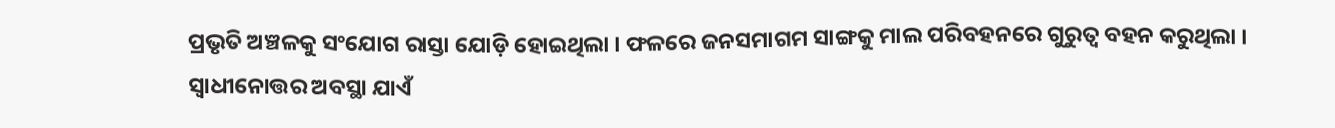ପ୍ରଭୃତି ଅଞ୍ଚଳକୁ ସଂଯୋଗ ରାସ୍ତା ଯୋଡ଼ି ହୋଇଥିଲା । ଫଳରେ ଜନସମାଗମ ସାଙ୍ଗକୁ ମାଲ ପରିବହନରେ ଗୁରୁତ୍ୱ ବହନ କରୁଥିଲା । ସ୍ୱାଧୀନୋତ୍ତର ଅବସ୍ଥା ଯାଏଁ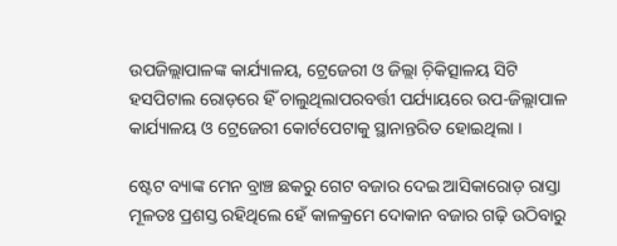ଉପଜିଲ୍ଲାପାଳଙ୍କ କାର୍ଯ୍ୟାଳୟ, ଟ୍ରେଜେରୀ ଓ ଜିଲ୍ଲା ଚ଼ିକିତ୍ସାଳୟ ସିଟି ହସପିଟାଲ ରୋଡ଼ରେ ହିଁ ଚାଲୁଥିଲାପରବର୍ତ୍ତୀ ପର୍ଯ୍ୟାୟରେ ଉପ-ଜିଲ୍ଲାପାଳ କାର୍ଯ୍ୟାଳୟ ଓ ଟ୍ରେଜେରୀ କୋର୍ଟପେଟାକୁ ସ୍ଥାନାନ୍ତରିତ ହୋଇଥିଲା ।

ଷ୍ଟେଟ ବ୍ୟାଙ୍କ ମେନ ବ୍ରାଞ୍ଚ ଛକରୁ ଗେଟ ବଜାର ଦେଇ ଆସିକାରୋଡ଼ ରାସ୍ତା ମୂଳତଃ ପ୍ରଶସ୍ତ ରହିଥିଲେ ହେଁ କାଳକ୍ରମେ ଦୋକାନ ବଜାର ଗଢ଼ି ଉଠିବାରୁ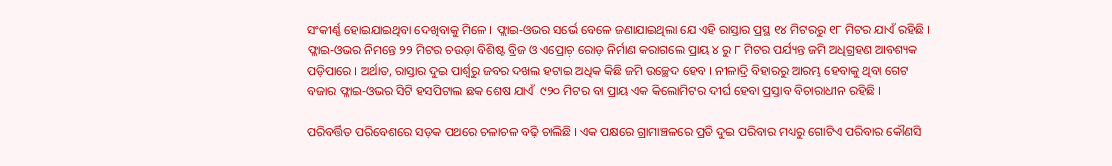ସଂକୀର୍ଣ୍ଣ ହୋଇଯାଇଥିବା ଦେଖିବାକୁ ମିଳେ । ଫ୍ଲାଇ-ଓଭର ସର୍ଭେ ବେଳେ ଜଣାଯାଇଥିଲା ଯେ ଏହି ରାସ୍ତାର ପ୍ରସ୍ଥ ୧୪ ମିଟରରୁ ୧୮ ମିଟର ଯାଏଁ ରହିଛି । ଫ୍ଳାଇ-ଓଭର ନିମନ୍ତେ ୨୨ ମିଟର ଚଉଡ଼ା ବିଶିଷ୍ଟ ବ୍ରିଜ ଓ ଏପ୍ରୋଚ଼ ରୋଡ଼ ନିର୍ମାଣ କରାଗଲେ ପ୍ରାୟ ୪ ରୁ ୮ ମିଟର ପର୍ଯ୍ୟନ୍ତ ଜମି ଅଧିଗ୍ରହଣ ଆବଶ୍ୟକ ପଡ଼ିପାରେ । ଅର୍ଥାତ, ରାସ୍ତାର ଦୁଇ ପାର୍ଶ୍ୱରୁ ଜବର ଦଖଲ ହଟାଇ ଅଧିକ କିଛି ଜମି ଉଚ୍ଛେଦ ହେବ । ନୀଳାଦ୍ରି ବିହାରରୁ ଆରମ୍ଭ ହେବାକୁ ଥିବା ଗେଟ ବଜାର ଫ୍ଳାଇ-ଓଭର ସିଟି ହସପିଟାଲ ଛକ ଶେଷ ଯାଏଁ  ୯୨୦ ମିଟର ବା ପ୍ରାୟ ଏକ କିଲୋମିଟର ଦୀର୍ଘ ହେବା ପ୍ରସ୍ତାବ ବିଚାରାଧୀନ ରହିଛି ।

ପରିବର୍ତ୍ତିତ ପରିବେଶରେ ସଡ଼କ ପଥରେ ଚଳାଚଳ ବଢ଼ି ଚାଲିଛି । ଏକ ପକ୍ଷରେ ଗ୍ରାମାଞ୍ଚଳରେ ପ୍ରତି ଦୁଇ ପରିବାର ମଧ୍ୟରୁ ଗୋଟିଏ ପରିବାର କୌଣସି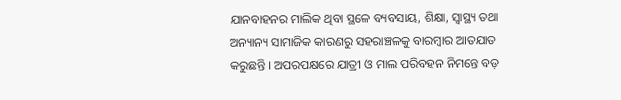ଯାନବାହନର ମାଲିକ ଥିବା ସ୍ଥଳେ ବ୍ୟବସାୟ, ଶିକ୍ଷା, ସ୍ୱାସ୍ଥ୍ୟ ତଥା ଅନ୍ୟାନ୍ୟ ସାମାଜିକ କାରଣରୁ ସହରାଞ୍ଚଳକୁ ବାରମ୍ୱାର ଆତଯାତ କରୁଛନ୍ତି । ଅପରପକ୍ଷରେ ଯାତ୍ରୀ ଓ ମାଲ ପରିବହନ ନିମନ୍ତେ ବଡ଼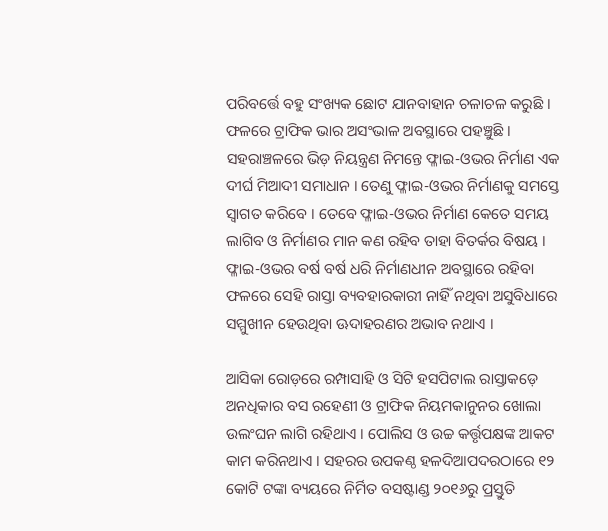ପରିବର୍ତ୍ତେ ବହୁ ସଂଖ୍ୟକ ଛୋଟ ଯାନବାହାନ ଚଳାଚଳ କରୁଛି । ଫଳରେ ଟ୍ରାଫିକ ଭାର ଅସଂଭାଳ ଅବସ୍ଥାରେ ପହଞ୍ଚୁଛି । ସହରାଞ୍ଚଳରେ ଭିଡ଼ ନିୟନ୍ତ୍ରଣ ନିମନ୍ତେ ଫ୍ଳାଇ-ଓଭର ନିର୍ମାଣ ଏକ ଦୀର୍ଘ ମିଆଦୀ ସମାଧାନ । ତେଣୁ ଫ୍ଳାଇ-ଓଭର ନିର୍ମାଣକୁ ସମସ୍ତେ ସ୍ୱାଗତ କରିବେ । ତେବେ ଫ୍ଳାଇ-ଓଭର ନିର୍ମାଣ କେତେ ସମୟ ଲାଗିବ ଓ ନିର୍ମାଣର ମାନ କଣ ରହିବ ତାହା ବିତର୍କର ବିଷୟ । ଫ୍ଳାଇ-ଓଭର ବର୍ଷ ବର୍ଷ ଧରି ନିର୍ମାଣଧୀନ ଅବସ୍ଥାରେ ରହିବା ଫଳରେ ସେହି ରାସ୍ତା ବ୍ୟବହାରକାରୀ ନାହିଁ ନଥିବା ଅସୁବିଧାରେ ସମ୍ମୁଖୀନ ହେଉଥିବା ଊଦାହରଣର ଅଭାବ ନଥାଏ ।

ଆସିକା ରୋଡ଼ରେ ରମ୍ପାସାହି ଓ ସିଟି ହସପିଟାଲ ରାସ୍ତାକଡ଼େ ଅନଧିକାର ବସ ରହେଣୀ ଓ ଟ୍ରାଫିକ ନିୟମକାନୁନର ଖୋଲା ଉଲଂଘନ ଲାଗି ରହିଥାଏ । ପୋଲିସ ଓ ଉଚ୍ଚ କର୍ତ୍ତୃପକ୍ଷଙ୍କ ଆକଟ କାମ କରିନଥାଏ । ସହରର ଉପକଣ୍ଠ ହଳଦିଆପଦରଠାରେ ୧୨ କୋଟି ଟଙ୍କା ବ୍ୟୟରେ ନିର୍ମିତ ବସଷ୍ଟାଣ୍ଡ ୨୦୧୬ରୁ ପ୍ରସ୍ତୁତି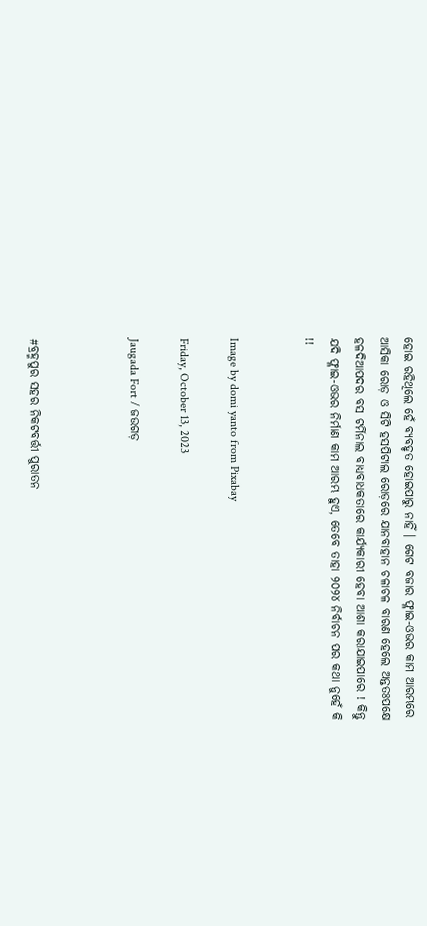ହୋଇ ରହିଥିଲେ ହେଁ ବ୍ୟବହୃତ ହୋଇପାରୁ ନାହିଁ । ଗେଟ ବଜାର ଫ୍ଳାଇ-ଓଭର କାମ ଆରମ୍ଭରେ ଆସିକା ରୋଡ଼ ଓ ସିଟି ହସପିଟାଲ ରୋଡ଼ରେ ଯାନବାହାନ ଚଳାଚଳ ବାରଣ ହେଲେ ଅନ୍ତତଃପକ୍ଷେ ହଳଦିଆପଦର ବସ ଟର୍ମିନାଲ ବାଧ୍ୟବାଧକତାରେ କାର୍ଯ୍ୟକାରୀ ହେବା ଆଶା କରାଯାଇପାରେ ! କିନ୍ତୁ ଯଦି ଫ୍ଳାଇ-ଓଭର ନିର୍ମାଣ କାମ ଆରମ୍ଭ ହୁଏ, ତେବେ ତାହା ୨୦୨୪ ନିର୍ବାଚନ ପର କଥା ନୁହେଁ କି !!


Image by domi yanto from Pixabay

Friday, October 13, 2023

Jaugada Fort / ଜଉଗଡ଼



#ବ୍ରହ୍ମପୁର ସହର ନିକଟବର୍ତ୍ତୀ ପୁରାତନ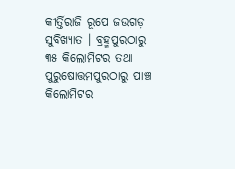କୀର୍ତ୍ତିରାଜି ରୂପେ ଜଉଗଡ଼ ସୁବିଖ୍ୟାତ । ବ୍ରହ୍ମପୁରଠାରୁ ୩୫ କିଲୋମିଟର ତଥା ପୁରୁଷୋତ୍ତମପୁରଠାରୁ ପାଞ୍ଚ କିଲୋମିଟର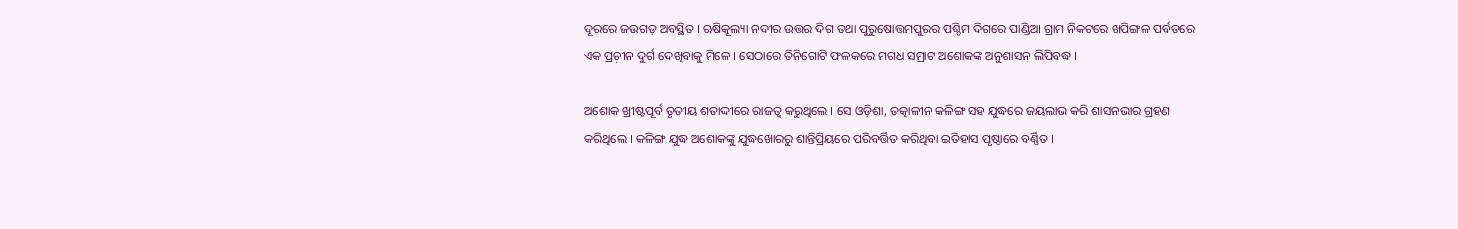ଦୂରରେ ଜଉଗଡ଼ ଅବସ୍ଥିତ । ଋଷିକୂଲ୍ୟା ନଦୀର ଉତ୍ତର ଦିଗ ତଥା ପୁରୁଷୋତ୍ତମପୁରର ପଶ୍ଚିମ ଦିଗରେ ପାଣ୍ଡିଆ ଗ୍ରାମ ନିକଟରେ ଖପିଙ୍ଗଳ ପର୍ବତରେ ଏକ ପ୍ରଚ଼ୀନ ଦୁର୍ଗ ଦେଖିବାକୁ ମିଳେ । ସେଠାରେ ତିନିଗୋଟି ଫଳକରେ ମଗଧ ସମ୍ରାଟ ଅଶୋକଙ୍କ ଅନୁଶାସନ ଲିପିବଦ୍ଧ ।

ଅଶୋକ ଖ୍ରୀଷ୍ଟପୂର୍ବ ତୃତୀୟ ଶତାଦ୍ଦୀରେ ରାଜତ୍ୱ କରୁଥିଲେ । ସେ ଓଡ଼ିଶା, ତତ୍କାଳୀନ କଳିଙ୍ଗ ସହ ଯୁଦ୍ଧରେ ଜୟଲାଭ କରି ଶାସନଭାର ଗ୍ରହଣ କରିଥିଲେ । କଳିଙ୍ଗ ଯୁଦ୍ଧ ଅଶୋକଙ୍କୁ ଯୁଦ୍ଧଖୋରରୁ ଶାନ୍ତିପ୍ରିୟରେ ପରିବର୍ତ୍ତିତ କରିଥିବା ଇତିହାସ ପୃଷ୍ଠାରେ ବର୍ଣ୍ଣିତ ।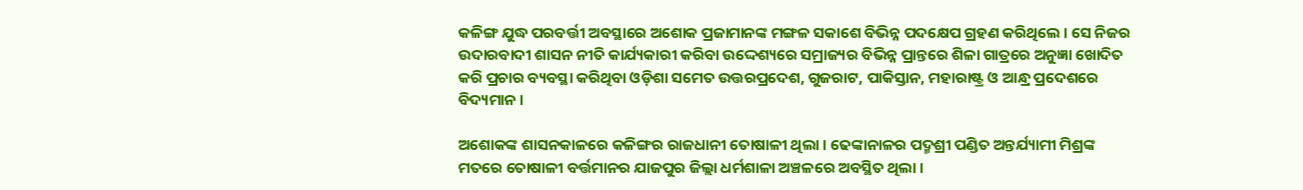କଳିଙ୍ଗ ଯୁଦ୍ଧ ପରବର୍ତ୍ତୀ ଅବସ୍ଥାରେ ଅଶୋକ ପ୍ରଜାମାନଙ୍କ ମଙ୍ଗଳ ସକାଶେ ବିଭିନ୍ନ ପଦକ୍ଷେପ ଗ୍ରହଣ କରିଥିଲେ । ସେ ନିଜର ଉଦାରବାଦୀ ଶାସନ ନୀତି କାର୍ଯ୍ୟକାରୀ କରିବା ଉଦ୍ଦେଶ୍ୟରେ ସମ୍ରାଜ୍ୟର ବିଭିନ୍ନ ପ୍ରାନ୍ତରେ ଶିଳା ଗାତ୍ରରେ ଅନୁଜ୍ଞା ଖୋଦିତ କରି ପ୍ରଚାର ବ୍ୟବସ୍ଥା କରିଥିବା ଓଡ଼ିଶା ସମେତ ଉତ୍ତରପ୍ରଦେଶ, ଗୁଜରାଟ, ପାକିସ୍ତାନ, ମହାରାଷ୍ଟ୍ର ଓ ଆନ୍ଧ୍ର ପ୍ରଦେଶରେ ବିଦ୍ୟମାନ ।

ଅଶୋକଙ୍କ ଶାସନକାଳରେ କଳିଙ୍ଗର ରାଜଧାନୀ ତୋଷାଳୀ ଥିଲା । ଢେଙ୍କାନାଳର ପଦ୍ମଶ୍ରୀ ପଣ୍ଡିତ ଅନ୍ତର୍ଯ୍ୟାମୀ ମିଶ୍ରଙ୍କ ମତରେ ତୋଷାଳୀ ବର୍ତ୍ତମାନର ଯାଜପୁର ଜିଲ୍ଲା ଧର୍ମଶାଳା ଅଞ୍ଚଳରେ ଅବସ୍ଥିତ ଥିଲା ।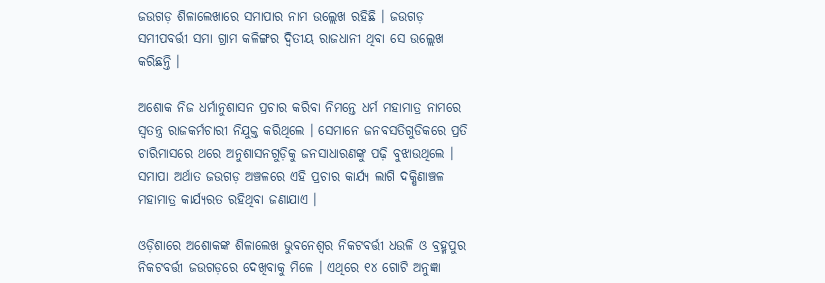ଜଉଗଡ଼ ଶିଳାଲେଖାରେ ସମାପାର ନାମ ଉଲ୍ଲେଖ ରହିଛି । ଜଉଗଡ଼ ସମୀପବର୍ତ୍ତୀ ସମା ଗ୍ରାମ କଳିଙ୍ଗର ଦ୍ୱିତୀୟ ରାଜଧାନୀ ଥିବା ସେ ଉଲ୍ଲେଖ କରିଛନ୍ତି ।

ଅଶୋକ ନିଜ ଧର୍ମାନୁଶାସନ ପ୍ରଚାର କରିବା ନିମନ୍ତେ ଧର୍ମ ମହାମାତ୍ର ନାମରେ ସ୍ୱତନ୍ତ୍ର ରାଜକର୍ମଚାରୀ ନିଯୁକ୍ତ କରିଥିଲେ । ସେମାନେ ଜନବସତିଗୁଡିକରେ ପ୍ରତି ଚାରିମାସରେ ଥରେ ଅନୁଶାସନଗୁଡ଼ିକୁ ଜନସାଧାରଣଙ୍କୁ ପଢ଼ି ବୁଝାଉଥିଲେ । ସମାପା ଅର୍ଥାତ ଜଉଗଡ଼ ଅଞ୍ଚଳରେ ଏହି ପ୍ରଚାର କାର୍ଯ୍ୟ ଲାଗି ଦକ୍ଷିଣାଞ୍ଚଳ ମହାମାତ୍ର କାର୍ଯ୍ୟରତ ରହିଥିବା ଜଣାଯାଏ ।

ଓଡ଼ିଶାରେ ଅଶୋକଙ୍କ ଶିଳାଲେଖ ଭୁବନେଶ୍ୱର ନିକଟବର୍ତ୍ତୀ ଧଉଳି ଓ ବ୍ରହ୍ମପୁର ନିକଟବର୍ତ୍ତୀ ଜଉଗଡ଼ରେ ଦେଖିବାକୁ ମିଳେ । ଏଥିରେ ୧୪ ଗୋଟି ଅନୁଜ୍ଞା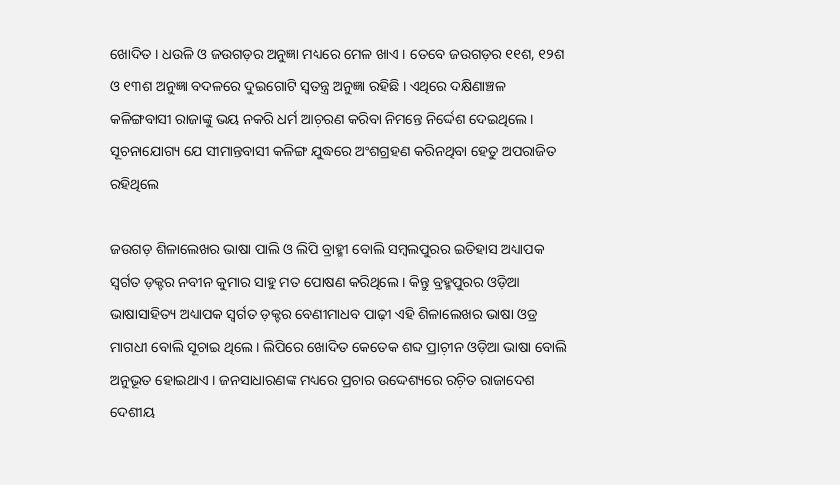ଖୋଦିତ । ଧଉଳି ଓ ଜଉଗଡ଼ର ଅନୁଜ୍ଞା ମଧ୍ୟରେ ମେଳ ଖାଏ । ତେବେ ଜଉଗଡ଼ର ୧୧ଶ, ୧୨ଶ ଓ ୧୩ଶ ଅନୁଜ୍ଞା ବଦଳରେ ଦୁଇଗୋଟି ସ୍ୱତନ୍ତ୍ର ଅନୁଜ୍ଞା ରହିଛି । ଏଥିରେ ଦକ୍ଷିଣାଞ୍ଚଳ କଳିଙ୍ଗବାସୀ ରାଜାଙ୍କୁ ଭୟ ନକରି ଧର୍ମ ଆଚ଼ରଣ କରିବା ନିମନ୍ତେ ନିର୍ଦ୍ଦେଶ ଦେଇଥିଲେ । ସୂଚନାଯୋଗ୍ୟ ଯେ ସୀମାନ୍ତବାସୀ କଳିଙ୍ଗ ଯୁଦ୍ଧରେ ଅଂଶଗ୍ରହଣ କରିନଥିବା ହେତୁ ଅପରାଜିତ ରହିଥିଲେ

ଜଉଗଡ଼ ଶିଳାଲେଖର ଭାଷା ପାଲି ଓ ଲିପି ବ୍ରାହ୍ମୀ ବୋଲି ସମ୍ୱଲପୁରର ଇତିହାସ ଅଧ୍ୟାପକ ସ୍ୱର୍ଗତ ଡ଼କ୍ଟର ନବୀନ କୁମାର ସାହୁ ମତ ପୋଷଣ କରିଥିଲେ । କିନ୍ତୁ ବ୍ରହ୍ମପୁରର ଓଡ଼ିଆ ଭାଷାସାହିତ୍ୟ ଅଧ୍ୟାପକ ସ୍ୱର୍ଗତ ଡ଼କ୍ଟର ବେଣୀମାଧବ ପାଢ଼ୀ ଏହି ଶିଳାଲେଖର ଭାଷା ଓଡ୍ର ମାଗଧୀ ବୋଲି ସୂଚାଇ ଥିଲେ । ଲିପିରେ ଖୋଦିତ କେତେକ ଶବ୍ଦ ପ୍ରାଚ଼ୀନ ଓଡ଼ିଆ ଭାଷା ବୋଲି ଅନୁଭୂତ ହୋଇଥାଏ । ଜନସାଧାରଣଙ୍କ ମଧ୍ୟରେ ପ୍ରଚାର ଉଦ୍ଦେଶ୍ୟରେ ରଚ଼ିତ ରାଜାଦେଶ ଦେଶୀୟ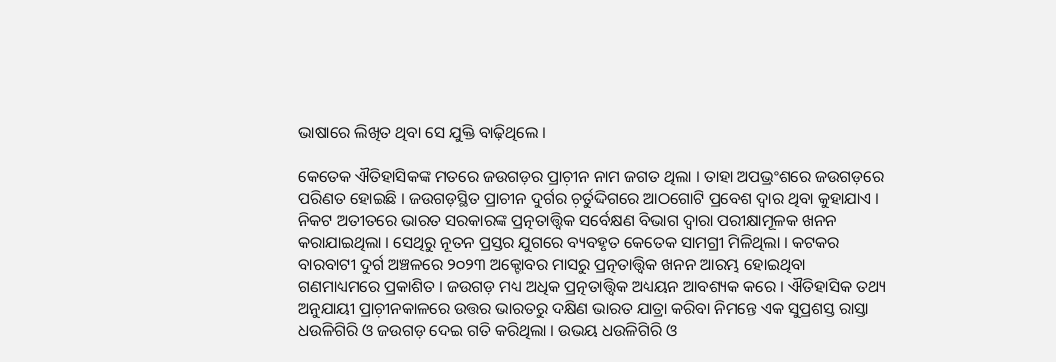ଭାଷାରେ ଲିଖିତ ଥିବା ସେ ଯୁକ୍ତି ବାଢ଼ିଥିଲେ ।

କେତେକ ଐତିହାସିକଙ୍କ ମତରେ ଜଉଗଡ଼ର ପ୍ରାଚ଼ୀନ ନାମ ଜଗତ ଥିଲା । ତାହା ଅପଭ୍ରଂଶରେ ଜଉଗଡ଼ରେ ପରିଣତ ହୋଇଛି । ଜଉଗଡ଼ସ୍ଥିତ ପ୍ରାଚୀନ ଦୁର୍ଗର ଚ଼ର୍ତୁଦ୍ଦିଗରେ ଆଠଗୋଟି ପ୍ରବେଶ ଦ୍ୱାର ଥିବା କୁହାଯାଏ । ନିକଟ ଅତୀତରେ ଭାରତ ସରକାରଙ୍କ ପ୍ରତ୍ନତାତ୍ତ୍ୱିକ ସର୍ବେକ୍ଷଣ ବିଭାଗ ଦ୍ୱାରା ପରୀକ୍ଷାମୂଳକ ଖନନ କରାଯାଇଥିଲା । ସେଥିରୁ ନୂତନ ପ୍ରସ୍ତର ଯୁଗରେ ବ୍ୟବହୃତ କେତେକ ସାମଗ୍ରୀ ମିଳିଥିଲା । କଟକର ବାରବାଟୀ ଦୁର୍ଗ ଅଞ୍ଚଳରେ ୨୦୨୩ ଅକ୍ଟୋବର ମାସରୁ ପ୍ରତ୍ନତାତ୍ତ୍ୱିକ ଖନନ ଆରମ୍ଭ ହୋଇଥିବା ଗଣମାଧ୍ୟମରେ ପ୍ରକାଶିତ । ଜଉଗଡ଼ ମଧ୍ୟ ଅଧିକ ପ୍ରତ୍ନତାତ୍ତ୍ୱିକ ଅଧ୍ୟୟନ ଆବଶ୍ୟକ କରେ । ଐତିହାସିକ ତଥ୍ୟ ଅନୁଯାୟୀ ପ୍ରାଚ଼ୀନକାଳରେ ଉତ୍ତର ଭାରତରୁ ଦକ୍ଷିଣ ଭାରତ ଯାତ୍ରା କରିବା ନିମନ୍ତେ ଏକ ସୁପ୍ରଶସ୍ତ ରାସ୍ତା ଧଉଳିଗିରି ଓ ଜଉଗଡ଼ ଦେଇ ଗତି କରିଥିଲା । ଉଭୟ ଧଉଳିଗିରି ଓ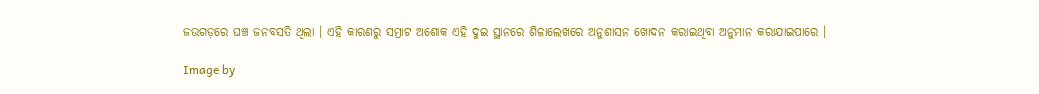ଜଉଗଡ଼ରେ ଘଞ୍ଚ ଜନବସତି ଥିଲା । ଏହି କାରଣରୁ ସମ୍ରାଟ ଅଶୋକ ଏହି ଦୁଇ ସ୍ଥାନରେ ଶିଳାଲେଖରେ ଅନୁଶାସନ ଖୋଦନ କରାଇଥିବା ଅନୁମାନ କରାଯାଇପାରେ ।

Image by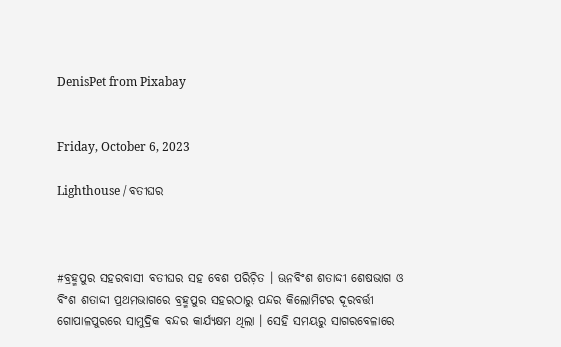DenisPet from Pixabay


Friday, October 6, 2023

Lighthouse / ବତୀଘର



#ବ୍ରହ୍ମପୁର ସହରବାସୀ ବତୀଘର ସହ ବେଶ ପରିଚ଼ିତ । ଊନବିଂଶ ଶତାଦ୍ଦୀ ଶେଷଭାଗ ଓ ବିଂଶ ଶତାଦ୍ଦୀ ପ୍ରଥମଭାଗରେ ବ୍ରହ୍ମପୁର ସହରଠାରୁ ପନ୍ଦର କିଲୋମିଟର ଦୂରବର୍ତ୍ତୀ ଗୋପାଳପୁରରେ ସାମୁଦ୍ରିକ ବନ୍ଦର କାର୍ଯ୍ୟକ୍ଷମ ଥିଲା । ସେହି ସମୟରୁ ସାଗରବେଳାରେ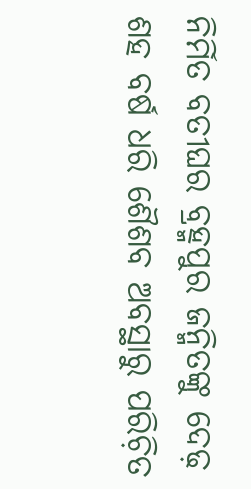ନିର୍ମିତ ବତୀଘର ବ୍ରହ୍ମପୁର ଜନ୍ମିତଙ୍କୁ ଦେଢ଼ ଶହ ବର୍ଷ ଧରି ଶୈଶବ ଅବସ୍ଥାରୁ ପରିଚ଼ିତ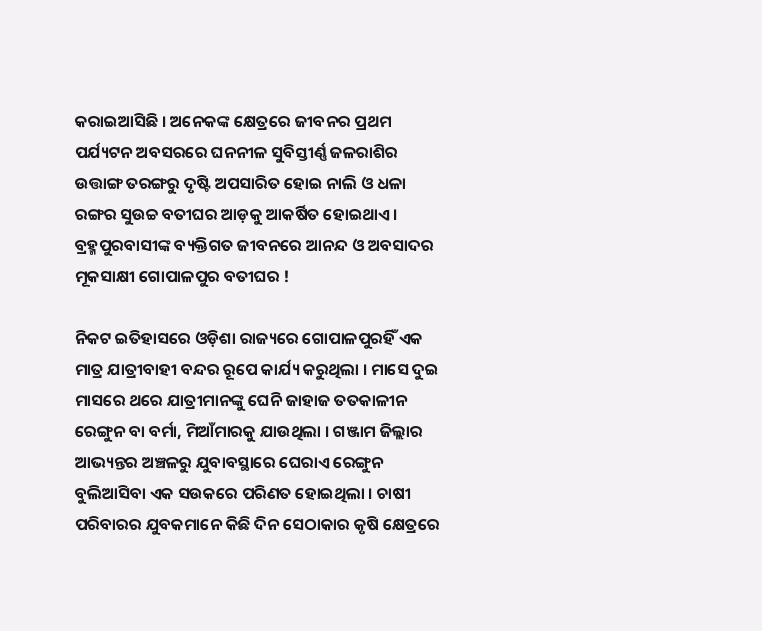କରାଇଆସିଛି । ଅନେକଙ୍କ କ୍ଷେତ୍ରରେ ଜୀବନର ପ୍ରଥମ ପର୍ଯ୍ୟଟନ ଅବସରରେ ଘନନୀଳ ସୁବିସ୍ତୀର୍ଣ୍ଣ ଜଳରାଶିର ଉତ୍ତାଙ୍ଗ ତରଙ୍ଗରୁ ଦୃଷ୍ଟି ଅପସାରିତ ହୋଇ ନାଲି ଓ ଧଳା ରଙ୍ଗର ସୁଉଚ୍ଚ ବତୀଘର ଆଡ଼କୁ ଆକର୍ଷିତ ହୋଇଥାଏ । ବ୍ରହ୍ମପୁରବାସୀଙ୍କ ବ୍ୟକ୍ତିଗତ ଜୀବନରେ ଆନନ୍ଦ ଓ ଅବସାଦର ମୂକସାକ୍ଷୀ ଗୋପାଳପୁର ବତୀଘର !

ନିକଟ ଇତିହାସରେ ଓଡ଼ିଶା ରାଜ୍ୟରେ ଗୋପାଳପୁରହିଁ ଏକ ମାତ୍ର ଯାତ୍ରୀବାହୀ ବନ୍ଦର ରୂପେ କାର୍ଯ୍ୟ କରୁଥିଲା । ମାସେ ଦୁଇ ମାସରେ ଥରେ ଯାତ୍ରୀମାନଙ୍କୁ ଘେନି ଜାହାଜ ତତକାଳୀନ ରେଙ୍ଗୁନ ବା ବର୍ମା, ମିଆଁମାରକୁ ଯାଉଥିଲା । ଗଞ୍ଜାମ ଜିଲ୍ଲାର ଆଭ୍ୟନ୍ତର ଅଞ୍ଚଳରୁ ଯୁବାବସ୍ଥାରେ ଘେରାଏ ରେଙ୍ଗୁନ ବୁଲିଆସିବା ଏକ ସଉକରେ ପରିଣତ ହୋଇଥିଲା । ଚାଷୀ ପରିବାରର ଯୁବକମାନେ କିଛି ଦିନ ସେଠାକାର କୃଷି କ୍ଷେତ୍ରରେ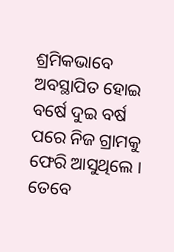ଶ୍ରମିକଭାବେ ଅବସ୍ଥାପିତ ହୋଇ ବର୍ଷେ ଦୁଇ ବର୍ଷ ପରେ ନିଜ ଗ୍ରାମକୁ ଫେରି ଆସୁଥିଲେ । ତେବେ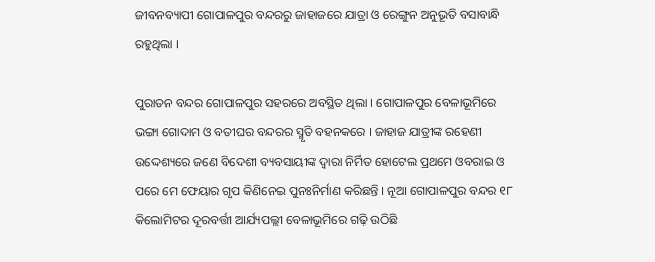ଜୀବନବ୍ୟାପୀ ଗୋପାଳପୁର ବନ୍ଦରରୁ ଜାହାଜରେ ଯାତ୍ରା ଓ ରେଙ୍ଗୁନ ଅନୁଭୂତି ବସାବାନ୍ଧି ରହୁଥିଲା ।

ପୁରାତନ ବନ୍ଦର ଗୋପାଳପୁର ସହରରେ ଅବସ୍ଥିତ ଥିଲା । ଗୋପାଳପୁର ବେଳାଭୂମିରେ ଭଙ୍ଗା ଗୋଦାମ ଓ ବତୀଘର ବନ୍ଦରର ସ୍ମୃତି ବହନକରେ । ଜାହାଜ ଯାତ୍ରୀଙ୍କ ରହେଣୀ ଉଦ୍ଦେଶ୍ୟରେ ଜଣେ ବିଦେଶୀ ବ୍ୟବସାୟୀଙ୍କ ଦ୍ୱାରା ନିର୍ମିତ ହୋଟେଲ ପ୍ରଥମେ ଓବରାଇ ଓ ପରେ ମେ ଫେୟାର ଗୃପ କିଣିନେଇ ପୁନଃନିର୍ମାଣ କରିଛନ୍ତି । ନୂଆ ଗୋପାଳପୁର ବନ୍ଦର ୧୮ କିଲୋମିଟର ଦୂରବର୍ତ୍ତୀ ଆର୍ଯ୍ୟପଲ୍ଲୀ ବେଳାଭୂମିରେ ଗଢ଼ି ଉଠିଛି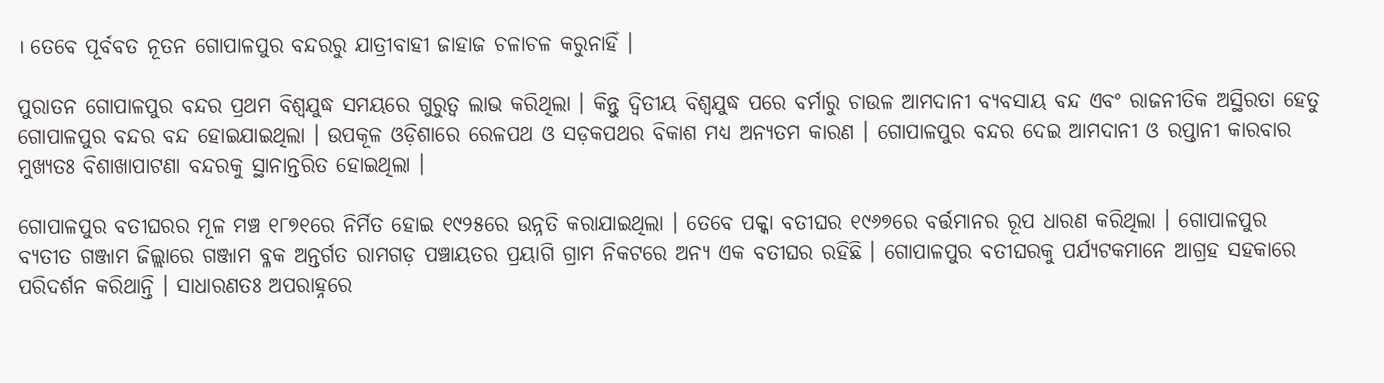। ତେବେ ପୂର୍ବବତ ନୂତନ ଗୋପାଳପୁର ବନ୍ଦରରୁ ଯାତ୍ରୀବାହୀ ଜାହାଜ ଚଳାଚଳ କରୁନାହିଁ ।

ପୁରାତନ ଗୋପାଳପୁର ବନ୍ଦର ପ୍ରଥମ ବିଶ୍ୱଯୁଦ୍ଧ ସମୟରେ ଗୁରୁତ୍ୱ ଲାଭ କରିଥିଲା । କିନ୍ତୁ ଦ୍ୱିତୀୟ ବିଶ୍ୱଯୁଦ୍ଧ ପରେ ବର୍ମାରୁ ଚାଉଳ ଆମଦାନୀ ବ୍ୟବସାୟ ବନ୍ଦ ଏବଂ ରାଜନୀତିକ ଅସ୍ଥିରତା ହେତୁ ଗୋପାଳପୁର ବନ୍ଦର ବନ୍ଦ ହୋଇଯାଇଥିଲା । ଉପକୂଳ ଓଡ଼ିଶାରେ ରେଳପଥ ଓ ସଡ଼କପଥର ବିକାଶ ମଧ୍ୟ ଅନ୍ୟତମ କାରଣ । ଗୋପାଳପୁର ବନ୍ଦର ଦେଇ ଆମଦାନୀ ଓ ରପ୍ତାନୀ କାରବାର ମୁଖ୍ୟତଃ ବିଶାଖାପାଟଣା ବନ୍ଦରକୁ ସ୍ଥାନାନ୍ତରିତ ହୋଇଥିଲା ।

ଗୋପାଳପୁର ବତୀଘରର ମୂଳ ମଞ୍ଚ ୧୮୭୧ରେ ନିର୍ମିତ ହୋଇ ୧୯୨୫ରେ ଉନ୍ନତି କରାଯାଇଥିଲା । ତେବେ ପକ୍କା ବତୀଘର ୧୯୬୭ରେ ବର୍ତ୍ତମାନର ରୂପ ଧାରଣ କରିଥିଲା । ଗୋପାଳପୁର ବ୍ୟତୀତ ଗଞ୍ଜାମ ଜିଲ୍ଲାରେ ଗଞ୍ଜାମ ବ୍ଳକ ଅନ୍ତର୍ଗତ ରାମଗଡ଼ ପଞ୍ଚାୟତର ପ୍ରୟାଗି ଗ୍ରାମ ନିକଟରେ ଅନ୍ୟ ଏକ ବତୀଘର ରହିଛି । ଗୋପାଳପୁର ବତୀଘରକୁ ପର୍ଯ୍ୟଟକମାନେ ଆଗ୍ରହ ସହକାରେ ପରିଦର୍ଶନ କରିଥାନ୍ତି । ସାଧାରଣତଃ ଅପରାହ୍ନରେ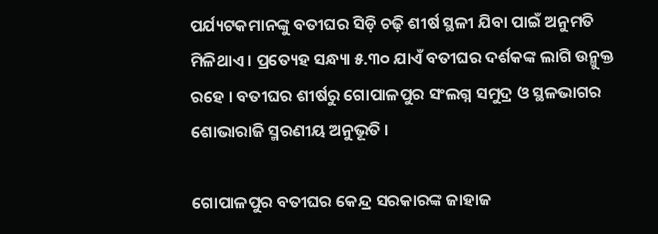ପର୍ଯ୍ୟଟକମାନଙ୍କୁ ବତୀଘର ସିଡ଼ି ଚଢ଼ି ଶୀର୍ଷ ସ୍ଥଳୀ ଯିବା ପାଇଁ ଅନୁମତି ମିଳିଥାଏ । ପ୍ରତ୍ୟେହ ସନ୍ଧ୍ୟା ୫.୩୦ ଯାଏଁ ବତୀଘର ଦର୍ଶକଙ୍କ ଲାଗି ଉନ୍ମୁକ୍ତ ରହେ । ବତୀଘର ଶୀର୍ଷରୁ ଗୋପାଳପୁର ସଂଲଗ୍ନ ସମୁଦ୍ର ଓ ସ୍ଥଳଭାଗର ଶୋଭାରାଜି ସ୍ମରଣୀୟ ଅନୁଭୂତି ।

ଗୋପାଳପୁର ବତୀଘର କେନ୍ଦ୍ର ସରକାରଙ୍କ ଜାହାଜ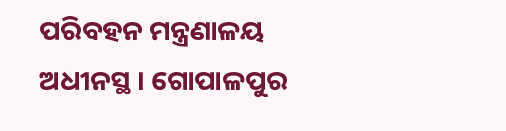ପରିବହନ ମନ୍ତ୍ରଣାଳୟ ଅଧୀନସ୍ଥ । ଗୋପାଳପୁର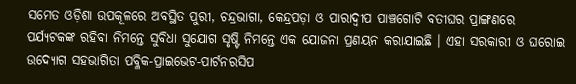ସମେତ ଓଡ଼ିଶା ଉପକୂଳରେ ଅବସ୍ଥିତ ପୁରୀ, ଚନ୍ଦ୍ରଭାଗା, କେନ୍ଦ୍ରପଡ଼ା ଓ ପାରାଦ୍ୱୀପ ପାଞ୍ଚଗୋଟି ବତୀଘର ପ୍ରାଙ୍ଗଣରେ ପର୍ଯ୍ୟଟକଙ୍କ ରହିବା ନିମନ୍ତେ ସୁବିଧା ସୁଯୋଗ ସୃଷ୍ଟି ନିମନ୍ତେ ଏକ ଯୋଜନା ପ୍ରଣୟନ କରାଯାଇଛି । ଏହା ସରକାରୀ ଓ ଘରୋଇ ଉଦ୍ୟୋଗ ସହଭାଗିତା ପବ୍ଳିକ-ପ୍ରାଇଭେଟ-ପାର୍ଟନରସିପ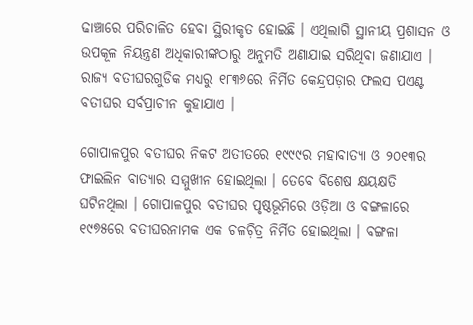ଢାଞ୍ଚାରେ ପରିଚାଳିତ ହେବା ସ୍ଥିରୀକୃତ ହୋଇଛି । ଏଥିଲାଗି ସ୍ଥାନୀୟ ପ୍ରଶାସନ ଓ ଉପକୂଳ ନିୟନ୍ତ୍ରଣ ଅଧିକାରୀଙ୍କଠାରୁ ଅନୁମତି ଅଣାଯାଇ ସରିଥିବା ଜଣାଯାଏ । ରାଜ୍ୟ ବତୀଘରଗୁଡିକ ମଧ୍ୟରୁ ୧୮୩୬ରେ ନିର୍ମିତ କେନ୍ଦ୍ରପଡ଼ାର ଫଲସ ପଏଣ୍ଟ ବତୀଘର ସର୍ବପ୍ରାଚୀନ କୁହାଯାଏ ।

ଗୋପାଳପୁର ବତୀଘର ନିକଟ ଅତୀତରେ ୧୯୯୯ର ମହାବାତ୍ୟା ଓ ୨୦୧୩ର ଫାଇଲିନ ବାତ୍ୟାର ସମ୍ମୁଖୀନ ହୋଇଥିଲା । ତେବେ ବିଶେଷ କ୍ଷୟକ୍ଷତି ଘଟିନଥିଲା । ଗୋପାଳପୁର ବତୀଘର ପୃଷ୍ଠଭୂମିରେ ଓଡ଼ିଆ ଓ ବଙ୍ଗଳାରେ ୧୯୭୫ରେ ବତୀଘରନାମକ ଏକ ଚଳଚ଼ିତ୍ର ନିର୍ମିତ ହୋଇଥିଲା । ବଙ୍ଗଳା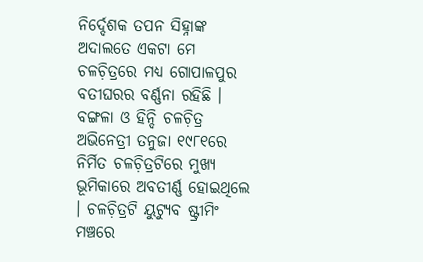ନିର୍ଦ୍ଦେଶକ ତପନ ସିହ୍ନାଙ୍କ ଅଦାଲତେ ଏକଟା ମେ ଚଳଚ଼ିତ୍ରରେ ମଧ୍ୟ ଗୋପାଳପୁର ବତୀଘରର ବର୍ଣ୍ଣନା ରହିଛି । ବଙ୍ଗଳା ଓ ହିନ୍ଦି ଚଳଚ଼ିତ୍ର ଅଭିନେତ୍ରୀ ତନୁଜା ୧୯୮୧ରେ ନିର୍ମିତ ଚଳଚ଼ିତ୍ରଟିରେ ମୁଖ୍ୟ ଭୂମିକାରେ ଅବତୀର୍ଣ୍ଣ ହୋଇଥିଲେ । ଚଳଚ଼ିତ୍ରଟି ୟୁଟ୍ୟୁବ ଷ୍ଟ୍ରୀମିଂ ମଞ୍ଚରେ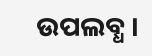ଉପଲବ୍ଧ ।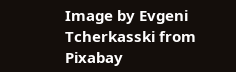Image by Evgeni Tcherkasski from Pixabay